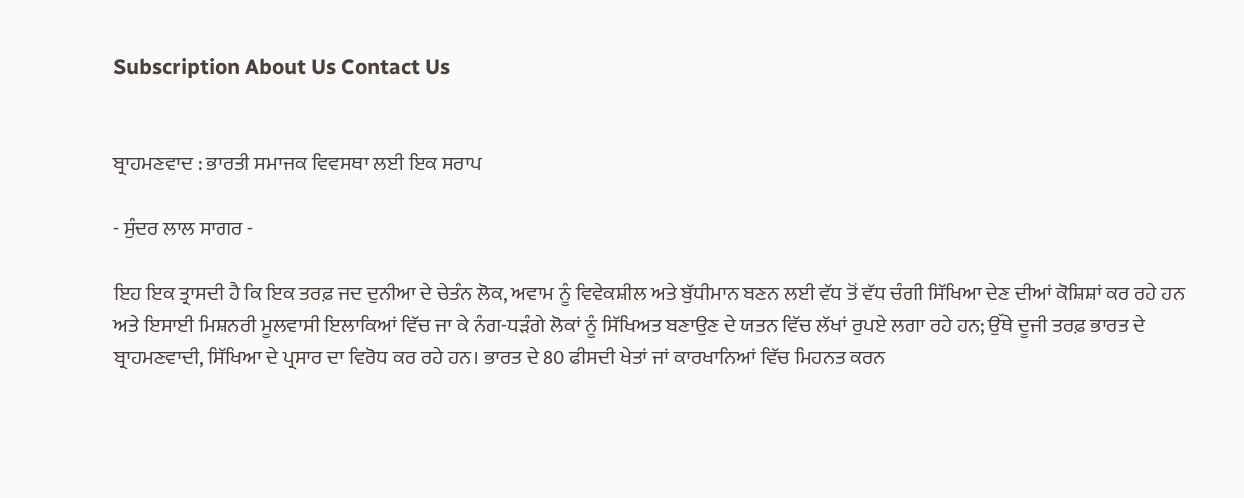Subscription About Us Contact Us


ਬ੍ਰਾਹਮਣਵਾਦ : ਭਾਰਤੀ ਸਮਾਜਕ ਵਿਵਸਥਾ ਲਈ ਇਕ ਸਰਾਪ

- ਸੁੰਦਰ ਲਾਲ ਸਾਗਰ -

ਇਹ ਇਕ ਤ੍ਰਾਸਦੀ ਹੈ ਕਿ ਇਕ ਤਰਫ਼ ਜਦ ਦੁਨੀਆ ਦੇ ਚੇਤੰਨ ਲੋਕ, ਅਵਾਮ ਨੂੰ ਵਿਵੇਕਸ਼ੀਲ ਅਤੇ ਬੁੱਧੀਮਾਨ ਬਣਨ ਲਈ ਵੱਧ ਤੋਂ ਵੱਧ ਚੰਗੀ ਸਿੱਖਿਆ ਦੇਣ ਦੀਆਂ ਕੋਸ਼ਿਸ਼ਾਂ ਕਰ ਰਹੇ ਹਨ ਅਤੇ ਇਸਾਈ ਮਿਸ਼ਨਰੀ ਮੂਲਵਾਸੀ ਇਲਾਕਿਆਂ ਵਿੱਚ ਜਾ ਕੇ ਨੰਗ-ਧੜੰਗੇ ਲੋਕਾਂ ਨੂੰ ਸਿੱਖਿਅਤ ਬਣਾਉਣ ਦੇ ਯਤਨ ਵਿੱਚ ਲੱਖਾਂ ਰੁਪਏ ਲਗਾ ਰਹੇ ਹਨ; ਉੱਥੇ ਦੂਜੀ ਤਰਫ਼ ਭਾਰਤ ਦੇ ਬ੍ਰਾਹਮਣਵਾਦੀ, ਸਿੱਖਿਆ ਦੇ ਪ੍ਰਸਾਰ ਦਾ ਵਿਰੋਧ ਕਰ ਰਹੇ ਹਨ। ਭਾਰਤ ਦੇ 80 ਫੀਸਦੀ ਖੇਤਾਂ ਜਾਂ ਕਾਰਖਾਨਿਆਂ ਵਿੱਚ ਮਿਹਨਤ ਕਰਨ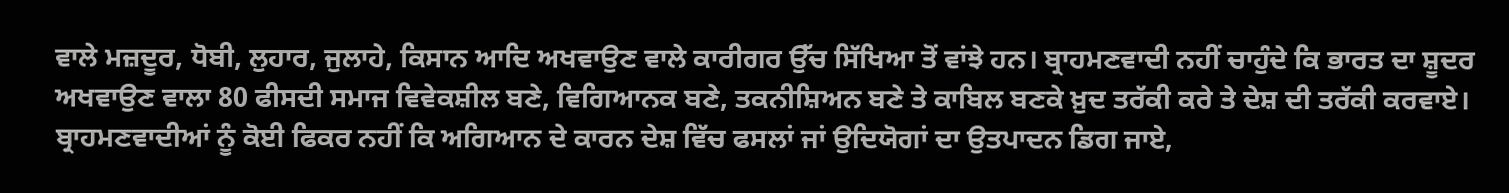ਵਾਲੇ ਮਜ਼ਦੂਰ, ਧੋਬੀ, ਲੁਹਾਰ, ਜੁਲਾਹੇ, ਕਿਸਾਨ ਆਦਿ ਅਖਵਾਉਣ ਵਾਲੇ ਕਾਰੀਗਰ ਉੱਚ ਸਿੱਖਿਆ ਤੋਂ ਵਾਂਝੇ ਹਨ। ਬ੍ਰਾਹਮਣਵਾਦੀ ਨਹੀਂ ਚਾਹੁੰਦੇ ਕਿ ਭਾਰਤ ਦਾ ਸ਼ੂਦਰ ਅਖਵਾਉਣ ਵਾਲਾ 80 ਫੀਸਦੀ ਸਮਾਜ ਵਿਵੇਕਸ਼ੀਲ ਬਣੇ, ਵਿਗਿਆਨਕ ਬਣੇ, ਤਕਨੀਸ਼ਿਅਨ ਬਣੇ ਤੇ ਕਾਬਿਲ ਬਣਕੇ ਖ਼ੁਦ ਤਰੱਕੀ ਕਰੇ ਤੇ ਦੇਸ਼ ਦੀ ਤਰੱਕੀ ਕਰਵਾਏ। ਬ੍ਰਾਹਮਣਵਾਦੀਆਂ ਨੂੰ ਕੋਈ ਫਿਕਰ ਨਹੀਂ ਕਿ ਅਗਿਆਨ ਦੇ ਕਾਰਨ ਦੇਸ਼ ਵਿੱਚ ਫਸਲਾਂ ਜਾਂ ਉਦਿਯੋਗਾਂ ਦਾ ਉਤਪਾਦਨ ਡਿਗ ਜਾਏ,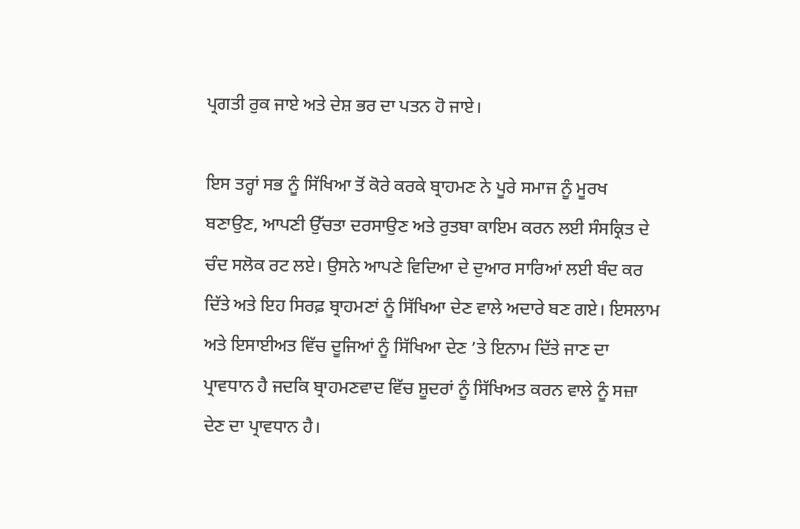ਪ੍ਰਗਤੀ ਰੁਕ ਜਾਏ ਅਤੇ ਦੇਸ਼ ਭਰ ਦਾ ਪਤਨ ਹੋ ਜਾਏ।

ਇਸ ਤਰ੍ਹਾਂ ਸਭ ਨੂੰ ਸਿੱਖਿਆ ਤੋਂ ਕੋਰੇ ਕਰਕੇ ਬ੍ਰਾਹਮਣ ਨੇ ਪੂਰੇ ਸਮਾਜ ਨੂੰ ਮੂਰਖ ਬਣਾਉਣ, ਆਪਣੀ ਉੱਚਤਾ ਦਰਸਾਉਣ ਅਤੇ ਰੁਤਬਾ ਕਾਇਮ ਕਰਨ ਲਈ ਸੰਸਕ੍ਰਿਤ ਦੇ ਚੰਦ ਸਲੋਕ ਰਟ ਲਏ। ਉਸਨੇ ਆਪਣੇ ਵਿਦਿਆ ਦੇ ਦੁਆਰ ਸਾਰਿਆਂ ਲਈ ਬੰਦ ਕਰ ਦਿੱਤੇ ਅਤੇ ਇਹ ਸਿਰਫ਼ ਬ੍ਰਾਹਮਣਾਂ ਨੂੰ ਸਿੱਖਿਆ ਦੇਣ ਵਾਲੇ ਅਦਾਰੇ ਬਣ ਗਏ। ਇਸਲਾਮ ਅਤੇ ਇਸਾਈਅਤ ਵਿੱਚ ਦੂਜਿਆਂ ਨੂੰ ਸਿੱਖਿਆ ਦੇਣ ’ਤੇ ਇਨਾਮ ਦਿੱਤੇ ਜਾਣ ਦਾ ਪ੍ਰਾਵਧਾਨ ਹੈ ਜਦਕਿ ਬ੍ਰਾਹਮਣਵਾਦ ਵਿੱਚ ਸ਼ੂਦਰਾਂ ਨੂੰ ਸਿੱਖਿਅਤ ਕਰਨ ਵਾਲੇ ਨੂੰ ਸਜ਼ਾ ਦੇਣ ਦਾ ਪ੍ਰਾਵਧਾਨ ਹੈ।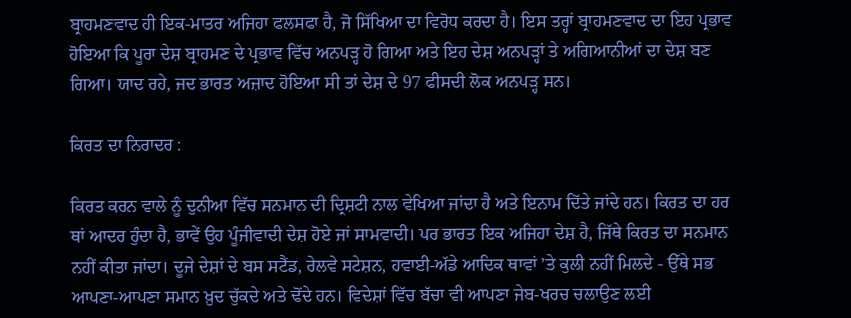ਬ੍ਰਾਹਮਣਵਾਦ ਹੀ ਇਕ-ਮਾਤਰ ਅਜਿਹਾ ਫਲਸਫਾ ਹੈ, ਜੋ ਸਿੱਖਿਆ ਦਾ ਵਿਰੋਧ ਕਰਦਾ ਹੈ। ਇਸ ਤਰ੍ਹਾਂ ਬ੍ਰਾਹਮਣਵਾਦ ਦਾ ਇਹ ਪ੍ਰਭਾਵ ਹੋਇਆ ਕਿ ਪੂਰਾ ਦੇਸ਼ ਬ੍ਰਾਹਮਣ ਦੇ ਪ੍ਰਭਾਵ ਵਿੱਚ ਅਨਪੜ੍ਹ ਹੋ ਗਿਆ ਅਤੇ ਇਹ ਦੇਸ਼ ਅਨਪੜ੍ਹਾਂ ਤੇ ਅਗਿਆਨੀਆਂ ਦਾ ਦੇਸ਼ ਬਣ ਗਿਆ। ਯਾਦ ਰਹੇ, ਜਦ ਭਾਰਤ ਅਜ਼ਾਦ ਹੋਇਆ ਸੀ ਤਾਂ ਦੇਸ਼ ਦੇ 97 ਫੀਸਦੀ ਲੋਕ ਅਨਪੜ੍ਹ ਸਨ।

ਕਿਰਤ ਦਾ ਨਿਰਾਦਰ :

ਕਿਰਤ ਕਰਨ ਵਾਲੇ ਨੂੰ ਦੁਨੀਆ ਵਿੱਚ ਸਨਮਾਨ ਦੀ ਦ੍ਰਿਸ਼ਟੀ ਨਾਲ ਵੇਖਿਆ ਜਾਂਦਾ ਹੈ ਅਤੇ ਇਨਾਮ ਦਿੱਤੇ ਜਾਂਦੇ ਹਨ। ਕਿਰਤ ਦਾ ਹਰ ਥਾਂ ਆਦਰ ਹੁੰਦਾ ਹੈ, ਭਾਵੇਂ ਉਹ ਪੂੰਜੀਵਾਦੀ ਦੇਸ਼ ਹੋਏ ਜਾਂ ਸਾਮਵਾਦੀ। ਪਰ ਭਾਰਤ ਇਕ ਅਜਿਹਾ ਦੇਸ਼ ਹੈ, ਜਿੱਥੇ ਕਿਰਤ ਦਾ ਸਨਮਾਨ ਨਹੀਂ ਕੀਤਾ ਜਾਂਦਾ। ਦੂਜੇ ਦੇਸ਼ਾਂ ਦੇ ਬਸ ਸਟੈਂਡ, ਰੇਲਵੇ ਸਟੇਸ਼ਨ, ਹਵਾਈ-ਅੱਡੇ ਆਦਿਕ ਥਾਵਾਂ ’ਤੇ ਕੁਲੀ ਨਹੀਂ ਮਿਲਦੇ - ਉੱਥੇ ਸਭ ਆਪਣਾ-ਆਪਣਾ ਸਮਾਨ ਖ਼ੁਦ ਚੁੱਕਦੇ ਅਤੇ ਢੋਂਦੇ ਹਨ। ਵਿਦੇਸ਼ਾਂ ਵਿੱਚ ਬੱਚਾ ਵੀ ਆਪਣਾ ਜੇਬ-ਖਰਚ ਚਲਾਉਣ ਲਈ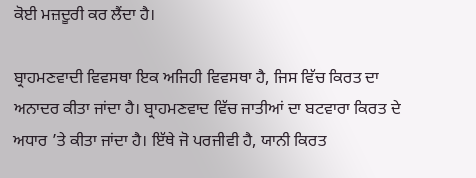ਕੋਈ ਮਜ਼ਦੂਰੀ ਕਰ ਲੈਂਦਾ ਹੈ।

ਬ੍ਰਾਹਮਣਵਾਦੀ ਵਿਵਸਥਾ ਇਕ ਅਜਿਹੀ ਵਿਵਸਥਾ ਹੈ, ਜਿਸ ਵਿੱਚ ਕਿਰਤ ਦਾ ਅਨਾਦਰ ਕੀਤਾ ਜਾਂਦਾ ਹੈ। ਬ੍ਰਾਹਮਣਵਾਦ ਵਿੱਚ ਜਾਤੀਆਂ ਦਾ ਬਟਵਾਰਾ ਕਿਰਤ ਦੇ ਅਧਾਰ ’ਤੇ ਕੀਤਾ ਜਾਂਦਾ ਹੈ। ਇੱਥੇ ਜੋ ਪਰਜੀਵੀ ਹੈ, ਯਾਨੀ ਕਿਰਤ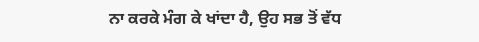ਨਾ ਕਰਕੇ ਮੰਗ ਕੇ ਖਾਂਦਾ ਹੈ, ਉਹ ਸਭ ਤੋਂ ਵੱਧ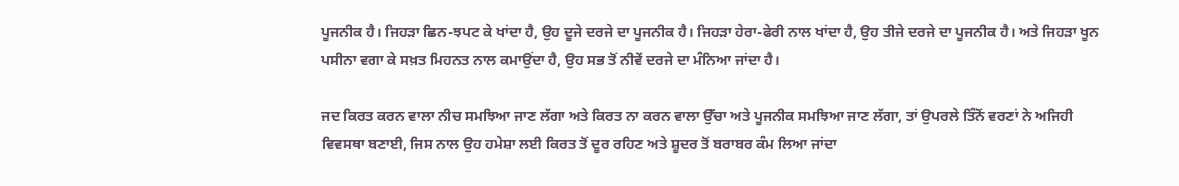ਪੂਜਨੀਕ ਹੈ। ਜਿਹੜਾ ਛਿਨ-ਝਪਟ ਕੇ ਖਾਂਦਾ ਹੈ, ਉਹ ਦੂਜੇ ਦਰਜੇ ਦਾ ਪੂਜਨੀਕ ਹੈ। ਜਿਹੜਾ ਹੇਰਾ-ਫੇਰੀ ਨਾਲ ਖਾਂਦਾ ਹੈ, ਉਹ ਤੀਜੇ ਦਰਜੇ ਦਾ ਪੂਜਨੀਕ ਹੈ। ਅਤੇ ਜਿਹੜਾ ਖੂਨ ਪਸੀਨਾ ਵਗਾ ਕੇ ਸਖ਼ਤ ਮਿਹਨਤ ਨਾਲ ਕਮਾਉਂਦਾ ਹੈ, ਉਹ ਸਭ ਤੋਂ ਨੀਵੇਂ ਦਰਜੇ ਦਾ ਮੰਨਿਆ ਜਾਂਦਾ ਹੈ।

ਜਦ ਕਿਰਤ ਕਰਨ ਵਾਲਾ ਨੀਚ ਸਮਝਿਆ ਜਾਣ ਲੱਗਾ ਅਤੇ ਕਿਰਤ ਨਾ ਕਰਨ ਵਾਲਾ ਉੱਚਾ ਅਤੇ ਪੂਜਨੀਕ ਸਮਝਿਆ ਜਾਣ ਲੱਗਾ, ਤਾਂ ਉਪਰਲੇ ਤਿੰਨੋਂ ਵਰਣਾਂ ਨੇ ਅਜਿਹੀ ਵਿਵਸਥਾ ਬਣਾਈ, ਜਿਸ ਨਾਲ ਉਹ ਹਮੇਸ਼ਾ ਲਈ ਕਿਰਤ ਤੋਂ ਦੂਰ ਰਹਿਣ ਅਤੇ ਸ਼ੂਦਰ ਤੋਂ ਬਰਾਬਰ ਕੰਮ ਲਿਆ ਜਾਂਦਾ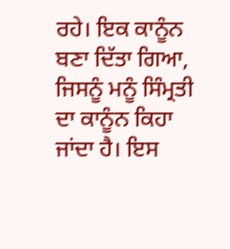ਰਹੇ। ਇਕ ਕਾਨੂੰਨ ਬਣਾ ਦਿੱਤਾ ਗਿਆ, ਜਿਸਨੂੰ ਮਨੂੰ ਸਿੰਮ੍ਰਤੀ ਦਾ ਕਾਨੂੰਨ ਕਿਹਾ ਜਾਂਦਾ ਹੈ। ਇਸ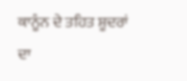ਕਾਨੂੰਨ ਦੇ ਤਹਿਤ ਸ਼ੂਦਰਾਂ ਦਾ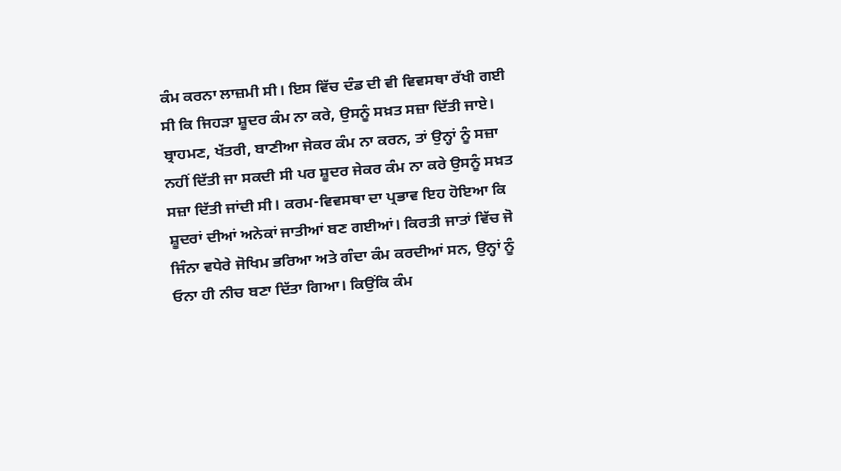ਕੰਮ ਕਰਨਾ ਲਾਜ਼ਮੀ ਸੀ। ਇਸ ਵਿੱਚ ਦੰਡ ਦੀ ਵੀ ਵਿਵਸਥਾ ਰੱਖੀ ਗਈ ਸੀ ਕਿ ਜਿਹੜਾ ਸ਼ੂਦਰ ਕੰਮ ਨਾ ਕਰੇ, ਉਸਨੂੰ ਸਖ਼ਤ ਸਜ਼ਾ ਦਿੱਤੀ ਜਾਏ। ਬ੍ਰਾਹਮਣ, ਖੱਤਰੀ, ਬਾਣੀਆ ਜੇਕਰ ਕੰਮ ਨਾ ਕਰਨ, ਤਾਂ ਉਨ੍ਹਾਂ ਨੂੰ ਸਜ਼ਾ ਨਹੀਂ ਦਿੱਤੀ ਜਾ ਸਕਦੀ ਸੀ ਪਰ ਸ਼ੂਦਰ ਜੇਕਰ ਕੰਮ ਨਾ ਕਰੇ ਉਸਨੂੰ ਸਖ਼ਤ ਸਜ਼ਾ ਦਿੱਤੀ ਜਾਂਦੀ ਸੀ। ਕਰਮ-ਵਿਵਸਥਾ ਦਾ ਪ੍ਰਭਾਵ ਇਹ ਹੋਇਆ ਕਿ ਸ਼ੂਦਰਾਂ ਦੀਆਂ ਅਨੇਕਾਂ ਜਾਤੀਆਂ ਬਣ ਗਈਆਂ। ਕਿਰਤੀ ਜਾਤਾਂ ਵਿੱਚ ਜੋ ਜਿੰਨਾ ਵਧੇਰੇ ਜੋਖਿਮ ਭਰਿਆ ਅਤੇ ਗੰਦਾ ਕੰਮ ਕਰਦੀਆਂ ਸਨ, ਉਨ੍ਹਾਂ ਨੂੰ ਓਨਾ ਹੀ ਨੀਚ ਬਣਾ ਦਿੱਤਾ ਗਿਆ। ਕਿਉਂਕਿ ਕੰਮ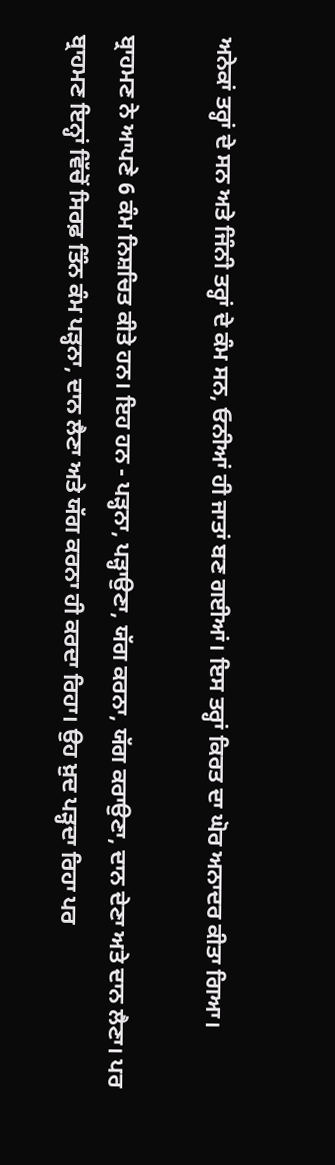ਅਨੇਕਾਂ ਤਰ੍ਹਾਂ ਦੇ ਸਨ ਅਤੇ ਜਿੰਨੀ ਤਰ੍ਹਾਂ ਦੇ ਕੰਮ ਸਨ, ਓਨੀਆਂ ਹੀ ਜਾਤਾਂ ਬਣ ਗਈਆਂ। ਇਸ ਤਰ੍ਹਾਂ ਕਿਰਤ ਦਾ ਘੋਰ ਅਨਾਦਰ ਕੀਤਾ ਗਿਆ।

ਬ੍ਰਾਹਮਣ ਨੇ ਆਪਣੇ 6 ਕੰਮ ਨਿਸ਼ਚਿਤ ਕੀਤੇ ਹਨ। ਇਹ ਹਨ - ਪੜ੍ਹਨਾ, ਪੜ੍ਹਾਉਣਾ, ਯੱਗ ਕਰਨਾ, ਯੱਗ ਕਰਾਉਣਾ, ਦਾਨ ਦੇਣਾ ਅਤੇ ਦਾਨ ਲੈਣਾ। ਪਰ ਬ੍ਰਾਹਮਣ ਇਨ੍ਹਾਂ ਵਿੱਚੋਂ ਸਿਰਫ਼ ਤਿੰਨ ਕੰਮ ਪੜ੍ਹਨਾ, ਦਾਨ ਲੈਣਾ ਅਤੇ ਯੱਗ ਕਰਨਾ ਹੀ ਕਰਦਾ ਰਿਹਾ। ਉਹ ਖ਼ੁਦ ਪੜ੍ਹਦਾ ਰਿਹਾ ਪਰ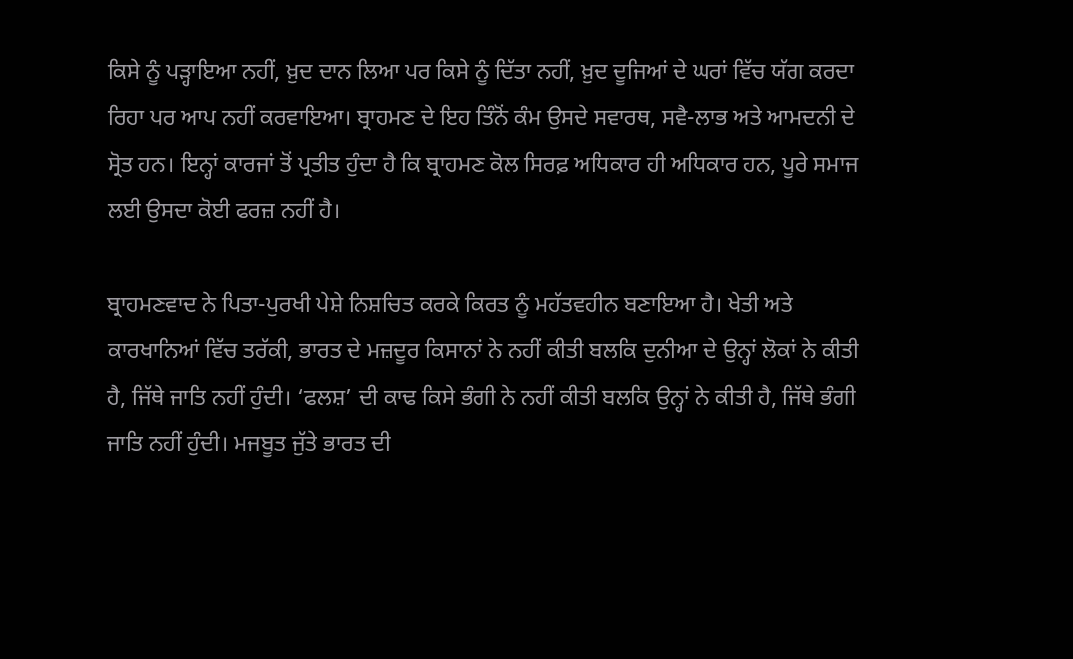ਕਿਸੇ ਨੂੰ ਪੜ੍ਹਾਇਆ ਨਹੀਂ, ਖ਼ੁਦ ਦਾਨ ਲਿਆ ਪਰ ਕਿਸੇ ਨੂੰ ਦਿੱਤਾ ਨਹੀਂ, ਖ਼ੁਦ ਦੂਜਿਆਂ ਦੇ ਘਰਾਂ ਵਿੱਚ ਯੱਗ ਕਰਦਾ ਰਿਹਾ ਪਰ ਆਪ ਨਹੀਂ ਕਰਵਾਇਆ। ਬ੍ਰਾਹਮਣ ਦੇ ਇਹ ਤਿੰਨੋਂ ਕੰਮ ਉਸਦੇ ਸਵਾਰਥ, ਸਵੈ-ਲਾਭ ਅਤੇ ਆਮਦਨੀ ਦੇ ਸ੍ਰੋਤ ਹਨ। ਇਨ੍ਹਾਂ ਕਾਰਜਾਂ ਤੋਂ ਪ੍ਰਤੀਤ ਹੁੰਦਾ ਹੈ ਕਿ ਬ੍ਰਾਹਮਣ ਕੋਲ ਸਿਰਫ਼ ਅਧਿਕਾਰ ਹੀ ਅਧਿਕਾਰ ਹਨ, ਪੂਰੇ ਸਮਾਜ ਲਈ ਉਸਦਾ ਕੋਈ ਫਰਜ਼ ਨਹੀਂ ਹੈ।

ਬ੍ਰਾਹਮਣਵਾਦ ਨੇ ਪਿਤਾ-ਪੁਰਖੀ ਪੇਸ਼ੇ ਨਿਸ਼ਚਿਤ ਕਰਕੇ ਕਿਰਤ ਨੂੰ ਮਹੱਤਵਹੀਨ ਬਣਾਇਆ ਹੈ। ਖੇਤੀ ਅਤੇ ਕਾਰਖਾਨਿਆਂ ਵਿੱਚ ਤਰੱਕੀ, ਭਾਰਤ ਦੇ ਮਜ਼ਦੂਰ ਕਿਸਾਨਾਂ ਨੇ ਨਹੀਂ ਕੀਤੀ ਬਲਕਿ ਦੁਨੀਆ ਦੇ ਉਨ੍ਹਾਂ ਲੋਕਾਂ ਨੇ ਕੀਤੀ ਹੈ, ਜਿੱਥੇ ਜਾਤਿ ਨਹੀਂ ਹੁੰਦੀ। ‘ਫਲਸ਼’ ਦੀ ਕਾਢ ਕਿਸੇ ਭੰਗੀ ਨੇ ਨਹੀਂ ਕੀਤੀ ਬਲਕਿ ਉਨ੍ਹਾਂ ਨੇ ਕੀਤੀ ਹੈ, ਜਿੱਥੇ ਭੰਗੀ ਜਾਤਿ ਨਹੀਂ ਹੁੰਦੀ। ਮਜਬੂਤ ਜੁੱਤੇ ਭਾਰਤ ਦੀ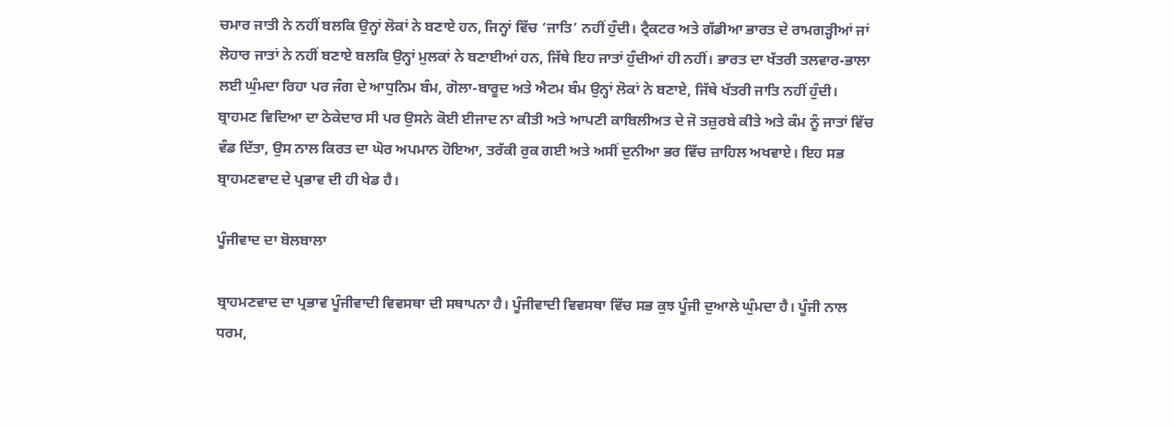ਚਮਾਰ ਜਾਤੀ ਨੇ ਨਹੀਂ ਬਲਕਿ ਉਨ੍ਹਾਂ ਲੋਕਾਂ ਨੇ ਬਣਾਏ ਹਨ, ਜਿਨ੍ਹਾਂ ਵਿੱਚ ‘ਜਾਤਿ’ ਨਹੀਂ ਹੁੰਦੀ। ਟ੍ਰੈਕਟਰ ਅਤੇ ਗੱਡੀਆ ਭਾਰਤ ਦੇ ਰਾਮਗੜ੍ਹੀਆਂ ਜਾਂ ਲੋਹਾਰ ਜਾਤਾਂ ਨੇ ਨਹੀਂ ਬਣਾਏ ਬਲਕਿ ਉਨ੍ਹਾਂ ਮੁਲਕਾਂ ਨੇ ਬਣਾਈਆਂ ਹਨ, ਜਿੱਥੇ ਇਹ ਜਾਤਾਂ ਹੁੰਦੀਆਂ ਹੀ ਨਹੀਂ। ਭਾਰਤ ਦਾ ਖੱਤਰੀ ਤਲਵਾਰ-ਭਾਲਾ ਲਈ ਘੁੰਮਦਾ ਰਿਹਾ ਪਰ ਜੰਗ ਦੇ ਆਧੁਨਿਮ ਬੰਮ, ਗੋਲਾ-ਬਾਰੂਦ ਅਤੇ ਐਟਮ ਬੰਮ ਉਨ੍ਹਾਂ ਲੋਕਾਂ ਨੇ ਬਣਾਏ, ਜਿੱਥੇ ਖੱਤਰੀ ਜਾਤਿ ਨਹੀਂ ਹੁੰਦੀ। ਬ੍ਰਾਹਮਣ ਵਿਦਿਆ ਦਾ ਠੇਕੇਦਾਰ ਸੀ ਪਰ ਉਸਨੇ ਕੋਈ ਈਜਾਦ ਨਾ ਕੀਤੀ ਅਤੇ ਆਪਣੀ ਕਾਬਿਲੀਅਤ ਦੇ ਜੋ ਤਜ਼ੁਰਬੇ ਕੀਤੇ ਅਤੇ ਕੰਮ ਨੂੰ ਜਾਤਾਂ ਵਿੱਚ ਵੰਡ ਦਿੱਤਾ, ਉਸ ਨਾਲ ਕਿਰਤ ਦਾ ਘੋਰ ਅਪਮਾਨ ਹੋਇਆ, ਤਰੱਕੀ ਰੁਕ ਗਈ ਅਤੇ ਅਸੀਂ ਦੁਨੀਆ ਭਰ ਵਿੱਚ ਜ਼ਾਹਿਲ ਅਖਵਾਏ। ਇਹ ਸਭ ਬ੍ਰਾਹਮਣਵਾਦ ਦੇ ਪ੍ਰਭਾਵ ਦੀ ਹੀ ਖੇਡ ਹੈ।

ਪੂੰਜੀਵਾਦ ਦਾ ਬੋਲਬਾਲਾ

ਬ੍ਰਾਹਮਣਵਾਦ ਦਾ ਪ੍ਰਭਾਵ ਪੂੰਜੀਵਾਦੀ ਵਿਵਸਥਾ ਦੀ ਸਥਾਪਨਾ ਹੈ। ਪੂੰਜੀਵਾਦੀ ਵਿਵਸਥਾ ਵਿੱਚ ਸਭ ਕੁਝ ਪੂੰਜੀ ਦੁਆਲੇ ਘੁੰਮਦਾ ਹੈ। ਪੂੰਜੀ ਨਾਲ ਧਰਮ,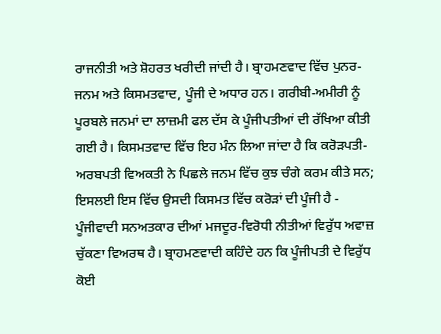ਰਾਜਨੀਤੀ ਅਤੇ ਸ਼ੋਹਰਤ ਖਰੀਦੀ ਜਾਂਦੀ ਹੈ। ਬ੍ਰਾਹਮਣਵਾਦ ਵਿੱਚ ਪੁਨਰ-ਜਨਮ ਅਤੇ ਕਿਸਮਤਵਾਦ, ਪੂੰਜੀ ਦੇ ਅਧਾਰ ਹਨ। ਗਰੀਬੀ-ਅਮੀਰੀ ਨੂੰ ਪੂਰਬਲੇ ਜਨਮਾਂ ਦਾ ਲਾਜ਼ਮੀ ਫਲ ਦੱਸ ਕੇ ਪੂੰਜੀਪਤੀਆਂ ਦੀ ਰੱਖਿਆ ਕੀਤੀ ਗਈ ਹੈ। ਕਿਸਮਤਵਾਦ ਵਿੱਚ ਇਹ ਮੰਨ ਲਿਆ ਜਾਂਦਾ ਹੈ ਕਿ ਕਰੋੜਪਤੀ-ਅਰਬਪਤੀ ਵਿਅਕਤੀ ਨੇ ਪਿਛਲੇ ਜਨਮ ਵਿੱਚ ਕੁਝ ਚੰਗੇ ਕਰਮ ਕੀਤੇ ਸਨ; ਇਸਲਈ ਇਸ ਵਿੱਚ ਉਸਦੀ ਕਿਸਮਤ ਵਿੱਚ ਕਰੋੜਾਂ ਦੀ ਪੂੰਜੀ ਹੈ - ਪੂੰਜੀਵਾਦੀ ਸਨਅਤਕਾਰ ਦੀਆਂ ਮਜਦੂਰ-ਵਿਰੋਧੀ ਨੀਤੀਆਂ ਵਿਰੁੱਧ ਅਵਾਜ਼ ਚੁੱਕਣਾ ਵਿਅਰਥ ਹੈ। ਬ੍ਰਾਹਮਣਵਾਦੀ ਕਹਿੰਦੇ ਹਨ ਕਿ ਪੂੰਜੀਪਤੀ ਦੇ ਵਿਰੁੱਧ ਕੋਈ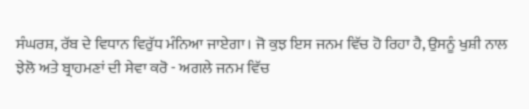ਸੰਘਰਸ਼, ਰੱਬ ਦੇ ਵਿਧਾਨ ਵਿਰੁੱਧ ਮੰਨਿਆ ਜਾਏਗਾ। ਜੋ ਕੁਝ ਇਸ ਜਨਮ ਵਿੱਚ ਹੋ ਰਿਹਾ ਹੈ, ਉਸਨੂੰ ਖੁਸ਼ੀ ਨਾਲ ਝੇਲੋ ਅਤੇ ਬ੍ਰਾਹਮਣਾਂ ਦੀ ਸੇਵਾ ਕਰੋ - ਅਗਲੇ ਜਨਮ ਵਿੱਚ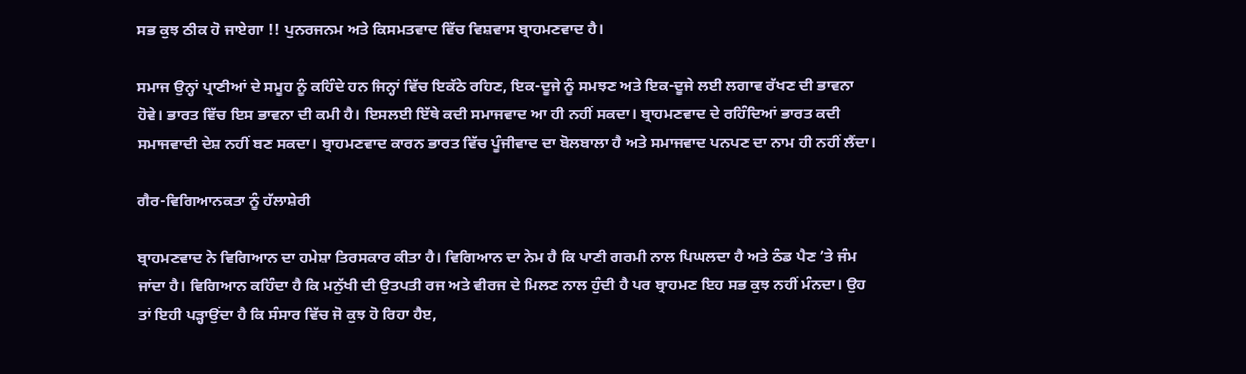ਸਭ ਕੁਝ ਠੀਕ ਹੋ ਜਾਏਗਾ !! ਪੁਨਰਜਨਮ ਅਤੇ ਕਿਸਮਤਵਾਦ ਵਿੱਚ ਵਿਸ਼ਵਾਸ ਬ੍ਰਾਹਮਣਵਾਦ ਹੈ।

ਸਮਾਜ ਉਨ੍ਹਾਂ ਪ੍ਰਾਣੀਆਂ ਦੇ ਸਮੂਹ ਨੂੰ ਕਹਿੰਦੇ ਹਨ ਜਿਨ੍ਹਾਂ ਵਿੱਚ ਇਕੱਠੇ ਰਹਿਣ, ਇਕ-ਦੂਜੇ ਨੂੰ ਸਮਝਣ ਅਤੇ ਇਕ-ਦੂਜੇ ਲਈ ਲਗਾਵ ਰੱਖਣ ਦੀ ਭਾਵਨਾ ਹੋਵੇ। ਭਾਰਤ ਵਿੱਚ ਇਸ ਭਾਵਨਾ ਦੀ ਕਮੀ ਹੈ। ਇਸਲਈ ਇੱਥੇ ਕਦੀ ਸਮਾਜਵਾਦ ਆ ਹੀ ਨਹੀਂ ਸਕਦਾ। ਬ੍ਰਾਹਮਣਵਾਦ ਦੇ ਰਹਿੰਦਿਆਂ ਭਾਰਤ ਕਦੀ ਸਮਾਜਵਾਦੀ ਦੇਸ਼ ਨਹੀਂ ਬਣ ਸਕਦਾ। ਬ੍ਰਾਹਮਣਵਾਦ ਕਾਰਨ ਭਾਰਤ ਵਿੱਚ ਪੂੰਜੀਵਾਦ ਦਾ ਬੋਲਬਾਲਾ ਹੈ ਅਤੇ ਸਮਾਜਵਾਦ ਪਨਪਣ ਦਾ ਨਾਮ ਹੀ ਨਹੀਂ ਲੈਂਦਾ।

ਗੈਰ-ਵਿਗਿਆਨਕਤਾ ਨੂੰ ਹੱਲਾਸ਼ੇਰੀ

ਬ੍ਰਾਹਮਣਵਾਦ ਨੇ ਵਿਗਿਆਨ ਦਾ ਹਮੇਸ਼ਾ ਤਿਰਸਕਾਰ ਕੀਤਾ ਹੈ। ਵਿਗਿਆਨ ਦਾ ਨੇਮ ਹੈ ਕਿ ਪਾਣੀ ਗਰਮੀ ਨਾਲ ਪਿਘਲਦਾ ਹੈ ਅਤੇ ਠੰਡ ਪੈਣ ’ਤੇ ਜੰਮ ਜਾਂਦਾ ਹੈ। ਵਿਗਿਆਨ ਕਹਿੰਦਾ ਹੈ ਕਿ ਮਨੁੱਖੀ ਦੀ ਉਤਪਤੀ ਰਜ ਅਤੇ ਵੀਰਜ ਦੇ ਮਿਲਣ ਨਾਲ ਹੁੰਦੀ ਹੈ ਪਰ ਬ੍ਰਾਹਮਣ ਇਹ ਸਭ ਕੁਝ ਨਹੀਂ ਮੰਨਦਾ। ਉਹ ਤਾਂ ਇਹੀ ਪੜ੍ਹਾਉਂਦਾ ਹੈ ਕਿ ਸੰਸਾਰ ਵਿੱਚ ਜੋ ਕੁਝ ਹੋ ਰਿਹਾ ਹੈੲ,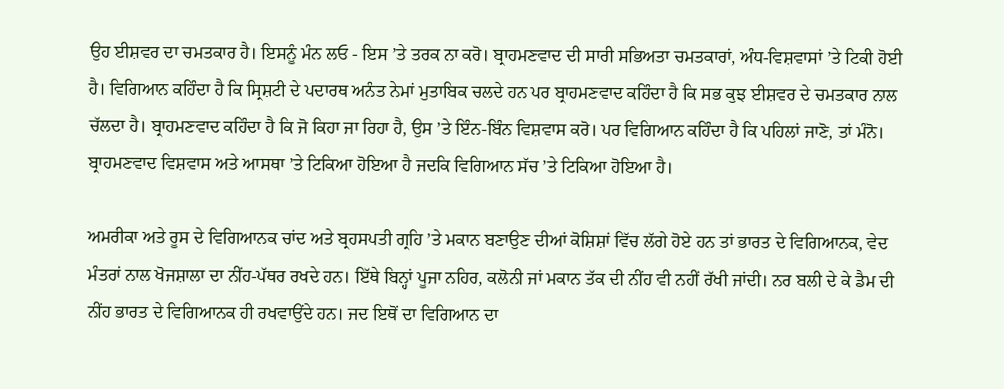ਉਹ ਈਸ਼ਵਰ ਦਾ ਚਮਤਕਾਰ ਹੈ। ਇਸਨੂੰ ਮੰਨ ਲਓ - ਇਸ ’ਤੇ ਤਰਕ ਨਾ ਕਰੋ। ਬ੍ਰਾਹਮਣਵਾਦ ਦੀ ਸਾਰੀ ਸਭਿਅਤਾ ਚਮਤਕਾਰਾਂ, ਅੰਧ-ਵਿਸ਼ਵਾਸਾਂ ’ਤੇ ਟਿਕੀ ਹੋਈ ਹੈ। ਵਿਗਿਆਨ ਕਹਿੰਦਾ ਹੈ ਕਿ ਸ੍ਰਿਸ਼ਟੀ ਦੇ ਪਦਾਰਥ ਅਨੰਤ ਨੇਮਾਂ ਮੁਤਾਬਿਕ ਚਲਦੇ ਹਨ ਪਰ ਬ੍ਰਾਹਮਣਵਾਦ ਕਹਿੰਦਾ ਹੈ ਕਿ ਸਭ ਕੁਝ ਈਸ਼ਵਰ ਦੇ ਚਮਤਕਾਰ ਨਾਲ ਚੱਲਦਾ ਹੈ। ਬ੍ਰਾਹਮਣਵਾਦ ਕਹਿੰਦਾ ਹੈ ਕਿ ਜੋ ਕਿਹਾ ਜਾ ਰਿਹਾ ਹੈ, ਉਸ ’ਤੇ ਇੰਨ-ਬਿੰਨ ਵਿਸ਼ਵਾਸ ਕਰੋ। ਪਰ ਵਿਗਿਆਨ ਕਹਿੰਦਾ ਹੈ ਕਿ ਪਹਿਲਾਂ ਜਾਣੋ, ਤਾਂ ਮੰਨੋ। ਬ੍ਰਾਹਮਣਵਾਦ ਵਿਸ਼ਵਾਸ ਅਤੇ ਆਸਥਾ ’ਤੇ ਟਿਕਿਆ ਹੋਇਆ ਹੈ ਜਦਕਿ ਵਿਗਿਆਨ ਸੱਚ ’ਤੇ ਟਿਕਿਆ ਹੋਇਆ ਹੈ।

ਅਮਰੀਕਾ ਅਤੇ ਰੂਸ ਦੇ ਵਿਗਿਆਨਕ ਚਾਂਦ ਅਤੇ ਬ੍ਰਹਸਪਤੀ ਗ੍ਰਹਿ ’ਤੇ ਮਕਾਨ ਬਣਾਉਣ ਦੀਆਂ ਕੋਸ਼ਿਸ਼ਾਂ ਵਿੱਚ ਲੱਗੇ ਹੋਏ ਹਨ ਤਾਂ ਭਾਰਤ ਦੇ ਵਿਗਿਆਨਕ, ਵੇਦ ਮੰਤਰਾਂ ਨਾਲ ਖੋਜਸ਼ਾਲਾ ਦਾ ਨੀਂਹ-ਪੱਥਰ ਰਖਦੇ ਹਨ। ਇੱਥੇ ਬਿਨ੍ਹਾਂ ਪੂਜਾ ਨਹਿਰ, ਕਲੋਨੀ ਜਾਂ ਮਕਾਨ ਤੱਕ ਦੀ ਨੀਂਹ ਵੀ ਨਹੀਂ ਰੱਖੀ ਜਾਂਦੀ। ਨਰ ਬਲੀ ਦੇ ਕੇ ਡੈਮ ਦੀ ਨੀਂਹ ਭਾਰਤ ਦੇ ਵਿਗਿਆਨਕ ਹੀ ਰਖਵਾਉਂਦੇ ਹਨ। ਜਦ ਇਥੋਂ ਦਾ ਵਿਗਿਆਨ ਦਾ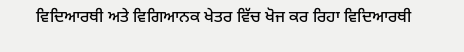ਵਿਦਿਆਰਥੀ ਅਤੇ ਵਿਗਿਆਨਕ ਖੇਤਰ ਵਿੱਚ ਖੋਜ ਕਰ ਰਿਹਾ ਵਿਦਿਆਰਥੀ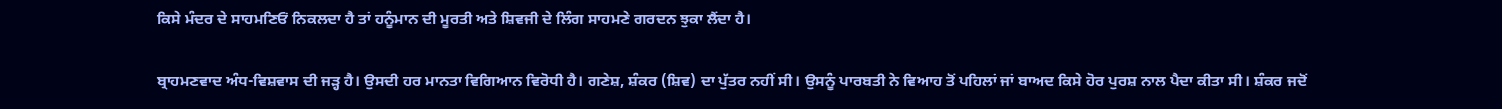ਕਿਸੇ ਮੰਦਰ ਦੇ ਸਾਹਮਣਿਓਂ ਨਿਕਲਦਾ ਹੈ ਤਾਂ ਹਨੂੰਮਾਨ ਦੀ ਮੂਰਤੀ ਅਤੇ ਸ਼ਿਵਜੀ ਦੇ ਲਿੰਗ ਸਾਹਮਣੇ ਗਰਦਨ ਝੁਕਾ ਲੈਂਦਾ ਹੈ।

ਬ੍ਰਾਹਮਣਵਾਦ ਅੰਧ-ਵਿਸ਼ਵਾਸ ਦੀ ਜੜ੍ਹ ਹੈ। ਉਸਦੀ ਹਰ ਮਾਨਤਾ ਵਿਗਿਆਨ ਵਿਰੋਧੀ ਹੈ। ਗਣੇਸ਼, ਸ਼ੰਕਰ (ਸ਼ਿਵ) ਦਾ ਪੁੱਤਰ ਨਹੀਂ ਸੀ। ਉਸਨੂੰ ਪਾਰਬਤੀ ਨੇ ਵਿਆਹ ਤੋਂ ਪਹਿਲਾਂ ਜਾਂ ਬਾਅਦ ਕਿਸੇ ਹੋਰ ਪੁਰਸ਼ ਨਾਲ ਪੈਦਾ ਕੀਤਾ ਸੀ। ਸ਼ੰਕਰ ਜਦੋਂ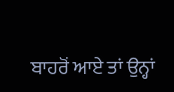ਬਾਹਰੋਂ ਆਏ ਤਾਂ ਉਨ੍ਹਾਂ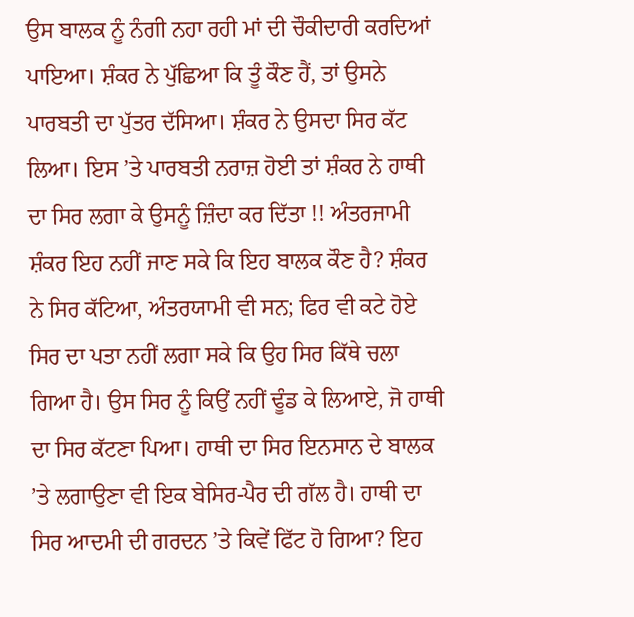ਉਸ ਬਾਲਕ ਨੂੰ ਨੰਗੀ ਨਹਾ ਰਹੀ ਮਾਂ ਦੀ ਚੌਕੀਦਾਰੀ ਕਰਦਿਆਂ ਪਾਇਆ। ਸ਼ੰਕਰ ਨੇ ਪੁੱਛਿਆ ਕਿ ਤੂੰ ਕੌਣ ਹੈਂ, ਤਾਂ ਉਸਨੇ ਪਾਰਬਤੀ ਦਾ ਪੁੱਤਰ ਦੱਸਿਆ। ਸ਼ੰਕਰ ਨੇ ਉਸਦਾ ਸਿਰ ਕੱਟ ਲਿਆ। ਇਸ ’ਤੇ ਪਾਰਬਤੀ ਨਰਾਜ਼ ਹੋਈ ਤਾਂ ਸ਼ੰਕਰ ਨੇ ਹਾਥੀ ਦਾ ਸਿਰ ਲਗਾ ਕੇ ਉਸਨੂੰ ਜ਼ਿੰਦਾ ਕਰ ਦਿੱਤਾ !! ਅੰਤਰਜਾਮੀ ਸ਼ੰਕਰ ਇਹ ਨਹੀਂ ਜਾਣ ਸਕੇ ਕਿ ਇਹ ਬਾਲਕ ਕੌਣ ਹੈ? ਸ਼ੰਕਰ ਨੇ ਸਿਰ ਕੱਟਿਆ, ਅੰਤਰਯਾਮੀ ਵੀ ਸਨ; ਫਿਰ ਵੀ ਕਟੇ ਹੋਏ ਸਿਰ ਦਾ ਪਤਾ ਨਹੀਂ ਲਗਾ ਸਕੇ ਕਿ ਉਹ ਸਿਰ ਕਿੱਥੇ ਚਲਾ ਗਿਆ ਹੈ। ਉਸ ਸਿਰ ਨੂੰ ਕਿਉਂ ਨਹੀਂ ਢੂੰਡ ਕੇ ਲਿਆਏ, ਜੋ ਹਾਥੀ ਦਾ ਸਿਰ ਕੱਟਣਾ ਪਿਆ। ਹਾਥੀ ਦਾ ਸਿਰ ਇਨਸਾਨ ਦੇ ਬਾਲਕ ’ਤੇ ਲਗਾਉਣਾ ਵੀ ਇਕ ਬੇਸਿਰ-ਪੈਰ ਦੀ ਗੱਲ ਹੈ। ਹਾਥੀ ਦਾ ਸਿਰ ਆਦਮੀ ਦੀ ਗਰਦਨ ’ਤੇ ਕਿਵੇਂ ਫਿੱਟ ਹੋ ਗਿਆ? ਇਹ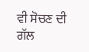ਵੀ ਸੋਚਣ ਦੀ ਗੱਲ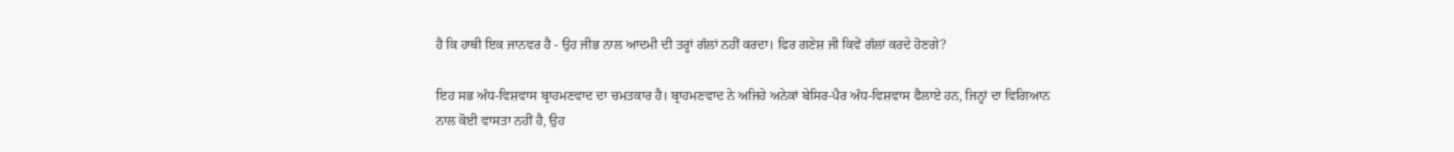ਹੈ ਕਿ ਹਾਥੀ ਇਕ ਜਾਨਵਰ ਹੈ - ਉਹ ਜੀਭ ਨਾਲ ਆਦਮੀ ਦੀ ਤਰ੍ਹਾਂ ਗੱਲਾਂ ਨਹੀਂ ਕਰਦਾ। ਫਿਰ ਗਣੇਸ਼ ਜੀ ਕਿਵੇਂ ਗੱਲਾਂ ਕਰਦੇ ਹੋਣਗੇ?

ਇਹ ਸਭ ਅੰਧ-ਵਿਸ਼ਵਾਸ ਬ੍ਰਾਹਮਣਵਾਦ ਦਾ ਚਮਤਕਾਰ ਹੈ। ਬ੍ਰਾਹਮਣਵਾਦ ਨੇ ਅਜਿਹੇ ਅਨੇਕਾਂ ਬੇਸਿਰ-ਪੈਰ ਅੰਧ-ਵਿਸ਼ਵਾਸ ਫੈਲਾਏ ਹਨ, ਜਿਨ੍ਹਾਂ ਦਾ ਵਿਗਿਆਨ ਨਾਲ ਕੋਈ ਵਾਸਤਾ ਨਹੀਂ ਹੈ, ਉਹ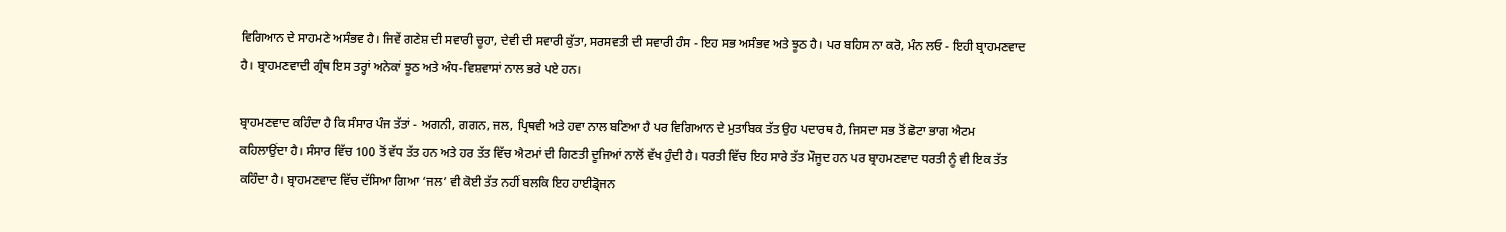ਵਿਗਿਆਨ ਦੇ ਸਾਹਮਣੇ ਅਸੰਭਵ ਹੈ। ਜਿਵੇਂ ਗਣੇਸ਼ ਦੀ ਸਵਾਰੀ ਚੂਹਾ, ਦੇਵੀ ਦੀ ਸਵਾਰੀ ਕੁੱਤਾ, ਸਰਸਵਤੀ ਦੀ ਸਵਾਰੀ ਹੰਸ - ਇਹ ਸਭ ਅਸੰਭਵ ਅਤੇ ਝੂਠ ਹੈ। ਪਰ ਬਹਿਸ ਨਾ ਕਰੋ, ਮੰਨ ਲਓ - ਇਹੀ ਬ੍ਰਾਹਮਣਵਾਦ ਹੈ। ਬ੍ਰਾਹਮਣਵਾਦੀ ਗ੍ਰੰਥ ਇਸ ਤਰ੍ਹਾਂ ਅਨੇਕਾਂ ਝੂਠ ਅਤੇ ਅੰਧ-ਵਿਸ਼ਵਾਸਾਂ ਨਾਲ ਭਰੇ ਪਏ ਹਨ।

ਬ੍ਰਾਹਮਣਵਾਦ ਕਹਿੰਦਾ ਹੈ ਕਿ ਸੰਸਾਰ ਪੰਜ ਤੱਤਾਂ - ਅਗਨੀ, ਗਗਨ, ਜਲ, ਪ੍ਰਿਥਵੀ ਅਤੇ ਹਵਾ ਨਾਲ ਬਣਿਆ ਹੈ ਪਰ ਵਿਗਿਆਨ ਦੇ ਮੁਤਾਬਿਕ ਤੱਤ ਉਹ ਪਦਾਰਥ ਹੈ, ਜਿਸਦਾ ਸਭ ਤੋਂ ਛੋਟਾ ਭਾਗ ਐਟਮ ਕਹਿਲਾਉਂਦਾ ਹੈ। ਸੰਸਾਰ ਵਿੱਚ 100 ਤੋਂ ਵੱਧ ਤੱਤ ਹਨ ਅਤੇ ਹਰ ਤੱਤ ਵਿੱਚ ਐਟਮਾਂ ਦੀ ਗਿਣਤੀ ਦੂਜਿਆਂ ਨਾਲੋਂ ਵੱਖ ਹੁੰਦੀ ਹੈ। ਧਰਤੀ ਵਿੱਚ ਇਹ ਸਾਰੇ ਤੱਤ ਮੌਜੂਦ ਹਨ ਪਰ ਬ੍ਰਾਹਮਣਵਾਦ ਧਰਤੀ ਨੂੰ ਵੀ ਇਕ ਤੱਤ ਕਹਿੰਦਾ ਹੈ। ਬ੍ਰਾਹਮਣਵਾਦ ਵਿੱਚ ਦੱਸਿਆ ਗਿਆ ‘ਜਲ’ ਵੀ ਕੋਈ ਤੱਤ ਨਹੀਂ ਬਲਕਿ ਇਹ ਹਾਈਡ੍ਰੋਜਨ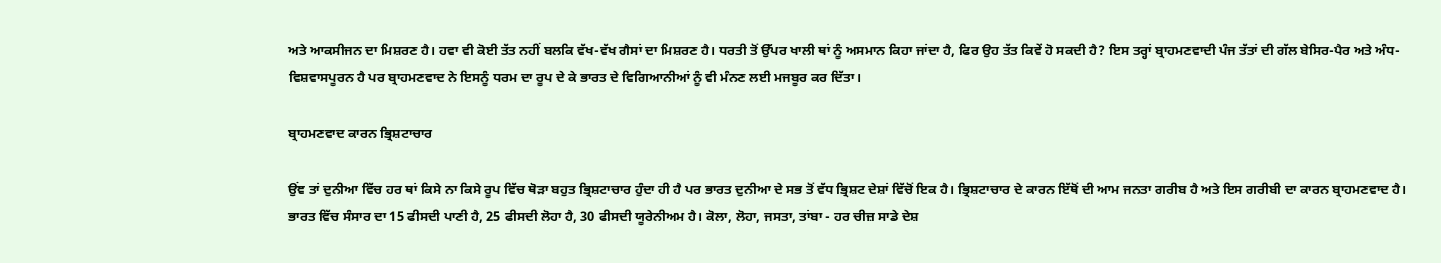ਅਤੇ ਆਕਸੀਜਨ ਦਾ ਮਿਸ਼ਰਣ ਹੈ। ਹਵਾ ਵੀ ਕੋਈ ਤੱਤ ਨਹੀਂ ਬਲਕਿ ਵੱਖ-ਵੱਖ ਗੈਸਾਂ ਦਾ ਮਿਸ਼ਰਣ ਹੈ। ਧਰਤੀ ਤੋਂ ਉੱਪਰ ਖਾਲੀ ਥਾਂ ਨੂੰ ਅਸਮਾਨ ਕਿਹਾ ਜਾਂਦਾ ਹੈ, ਫਿਰ ਉਹ ਤੱਤ ਕਿਵੇਂ ਹੋ ਸਕਦੀ ਹੈ? ਇਸ ਤਰ੍ਹਾਂ ਬ੍ਰਾਹਮਣਵਾਦੀ ਪੰਜ ਤੱਤਾਂ ਦੀ ਗੱਲ ਬੇਸਿਰ-ਪੈਰ ਅਤੇ ਅੰਧ-ਵਿਸ਼ਵਾਸਪੂਰਨ ਹੈ ਪਰ ਬ੍ਰਾਹਮਣਵਾਦ ਨੇ ਇਸਨੂੰ ਧਰਮ ਦਾ ਰੂਪ ਦੇ ਕੇ ਭਾਰਤ ਦੇ ਵਿਗਿਆਨੀਆਂ ਨੂੰ ਵੀ ਮੰਨਣ ਲਈ ਮਜਬੂਰ ਕਰ ਦਿੱਤਾ।

ਬ੍ਰਾਹਮਣਵਾਦ ਕਾਰਨ ਭ੍ਰਿਸ਼ਟਾਚਾਰ

ਉਂਞ ਤਾਂ ਦੁਨੀਆ ਵਿੱਚ ਹਰ ਥਾਂ ਕਿਸੇ ਨਾ ਕਿਸੇ ਰੂਪ ਵਿੱਚ ਥੋੜਾ ਬਹੁਤ ਭ੍ਰਿਸ਼ਟਾਚਾਰ ਹੁੰਦਾ ਹੀ ਹੈ ਪਰ ਭਾਰਤ ਦੁਨੀਆ ਦੇ ਸਭ ਤੋਂ ਵੱਧ ਭ੍ਰਿਸ਼ਟ ਦੇਸ਼ਾਂ ਵਿੱਚੋਂ ਇਕ ਹੈ। ਭ੍ਰਿਸ਼ਟਾਚਾਰ ਦੇ ਕਾਰਨ ਇੱਥੋਂ ਦੀ ਆਮ ਜਨਤਾ ਗਰੀਬ ਹੈ ਅਤੇ ਇਸ ਗਰੀਬੀ ਦਾ ਕਾਰਨ ਬ੍ਰਾਹਮਣਵਾਦ ਹੈ। ਭਾਰਤ ਵਿੱਚ ਸੰਸਾਰ ਦਾ 15 ਫੀਸਦੀ ਪਾਣੀ ਹੈ, 25 ਫੀਸਦੀ ਲੋਹਾ ਹੈ, 30 ਫੀਸਦੀ ਯੂਰੇਨੀਅਮ ਹੈ। ਕੋਲਾ, ਲੋਹਾ, ਜਸਤਾ, ਤਾਂਬਾ - ਹਰ ਚੀਜ਼ ਸਾਡੇ ਦੇਸ਼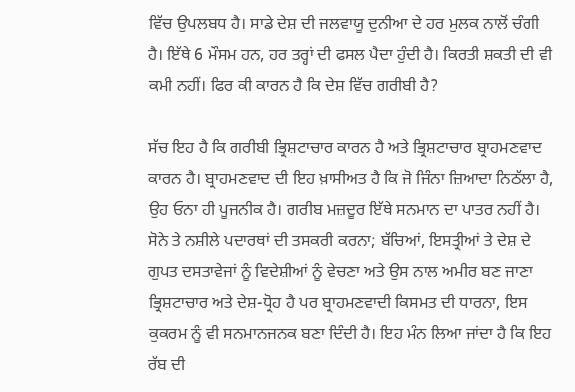ਵਿੱਚ ਉਪਲਬਧ ਹੈ। ਸਾਡੇ ਦੇਸ਼ ਦੀ ਜਲਵਾਯੂ ਦੁਨੀਆ ਦੇ ਹਰ ਮੁਲਕ ਨਾਲੋਂ ਚੰਗੀ ਹੈ। ਇੱਥੇ 6 ਮੌਸਮ ਹਨ, ਹਰ ਤਰ੍ਹਾਂ ਦੀ ਫਸਲ ਪੈਦਾ ਹੁੰਦੀ ਹੈ। ਕਿਰਤੀ ਸ਼ਕਤੀ ਦੀ ਵੀ ਕਮੀ ਨਹੀਂ। ਫਿਰ ਕੀ ਕਾਰਨ ਹੈ ਕਿ ਦੇਸ਼ ਵਿੱਚ ਗਰੀਬੀ ਹੈ?

ਸੱਚ ਇਹ ਹੈ ਕਿ ਗਰੀਬੀ ਭ੍ਰਿਸ਼ਟਾਚਾਰ ਕਾਰਨ ਹੈ ਅਤੇ ਭ੍ਰਿਸ਼ਟਾਚਾਰ ਬ੍ਰਾਹਮਣਵਾਦ ਕਾਰਨ ਹੈ। ਬ੍ਰਾਹਮਣਵਾਦ ਦੀ ਇਹ ਖ਼ਾਸੀਅਤ ਹੈ ਕਿ ਜੋ ਜਿੰਨਾ ਜ਼ਿਆਦਾ ਨਿਠੱਲਾ ਹੈ, ਉਹ ਓਨਾ ਹੀ ਪੂਜਨੀਕ ਹੈ। ਗਰੀਬ ਮਜ਼ਦੂਰ ਇੱਥੇ ਸਨਮਾਨ ਦਾ ਪਾਤਰ ਨਹੀਂ ਹੈ। ਸੋਨੇ ਤੇ ਨਸ਼ੀਲੇ ਪਦਾਰਥਾਂ ਦੀ ਤਸਕਰੀ ਕਰਨਾ; ਬੱਚਿਆਂ, ਇਸਤ੍ਰੀਆਂ ਤੇ ਦੇਸ਼ ਦੇ ਗੁਪਤ ਦਸਤਾਵੇਜਾਂ ਨੂੰ ਵਿਦੇਸ਼ੀਆਂ ਨੂੰ ਵੇਚਣਾ ਅਤੇ ਉਸ ਨਾਲ ਅਮੀਰ ਬਣ ਜਾਣਾ ਭ੍ਰਿਸ਼ਟਾਚਾਰ ਅਤੇ ਦੇਸ਼-ਧ੍ਰੋਹ ਹੈ ਪਰ ਬ੍ਰਾਹਮਣਵਾਦੀ ਕਿਸਮਤ ਦੀ ਧਾਰਨਾ, ਇਸ ਕੁਕਰਮ ਨੂੰ ਵੀ ਸਨਮਾਨਜਨਕ ਬਣਾ ਦਿੰਦੀ ਹੈ। ਇਹ ਮੰਨ ਲਿਆ ਜਾਂਦਾ ਹੈ ਕਿ ਇਹ ਰੱਬ ਦੀ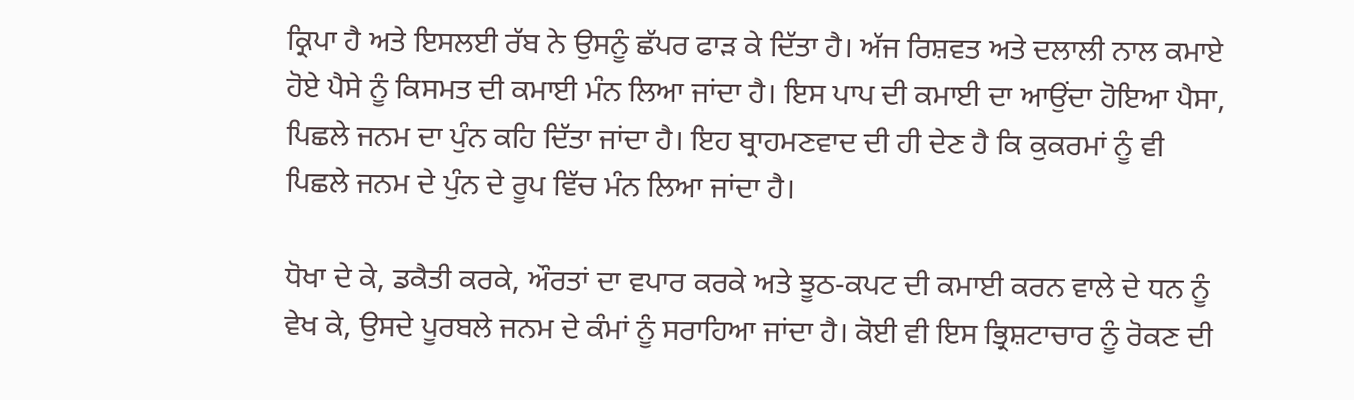ਕ੍ਰਿਪਾ ਹੈ ਅਤੇ ਇਸਲਈ ਰੱਬ ਨੇ ਉਸਨੂੰ ਛੱਪਰ ਫਾੜ ਕੇ ਦਿੱਤਾ ਹੈ। ਅੱਜ ਰਿਸ਼ਵਤ ਅਤੇ ਦਲਾਲੀ ਨਾਲ ਕਮਾਏ ਹੋਏ ਪੈਸੇ ਨੂੰ ਕਿਸਮਤ ਦੀ ਕਮਾਈ ਮੰਨ ਲਿਆ ਜਾਂਦਾ ਹੈ। ਇਸ ਪਾਪ ਦੀ ਕਮਾਈ ਦਾ ਆਉਂਦਾ ਹੋਇਆ ਪੈਸਾ, ਪਿਛਲੇ ਜਨਮ ਦਾ ਪੁੰਨ ਕਹਿ ਦਿੱਤਾ ਜਾਂਦਾ ਹੈ। ਇਹ ਬ੍ਰਾਹਮਣਵਾਦ ਦੀ ਹੀ ਦੇਣ ਹੈ ਕਿ ਕੁਕਰਮਾਂ ਨੂੰ ਵੀ ਪਿਛਲੇ ਜਨਮ ਦੇ ਪੁੰਨ ਦੇ ਰੂਪ ਵਿੱਚ ਮੰਨ ਲਿਆ ਜਾਂਦਾ ਹੈ।

ਧੋਖਾ ਦੇ ਕੇ, ਡਕੈਤੀ ਕਰਕੇ, ਔਰਤਾਂ ਦਾ ਵਪਾਰ ਕਰਕੇ ਅਤੇ ਝੂਠ-ਕਪਟ ਦੀ ਕਮਾਈ ਕਰਨ ਵਾਲੇ ਦੇ ਧਨ ਨੂੰ ਵੇਖ ਕੇ, ਉਸਦੇ ਪੂਰਬਲੇ ਜਨਮ ਦੇ ਕੰਮਾਂ ਨੂੰ ਸਰਾਹਿਆ ਜਾਂਦਾ ਹੈ। ਕੋਈ ਵੀ ਇਸ ਭ੍ਰਿਸ਼ਟਾਚਾਰ ਨੂੰ ਰੋਕਣ ਦੀ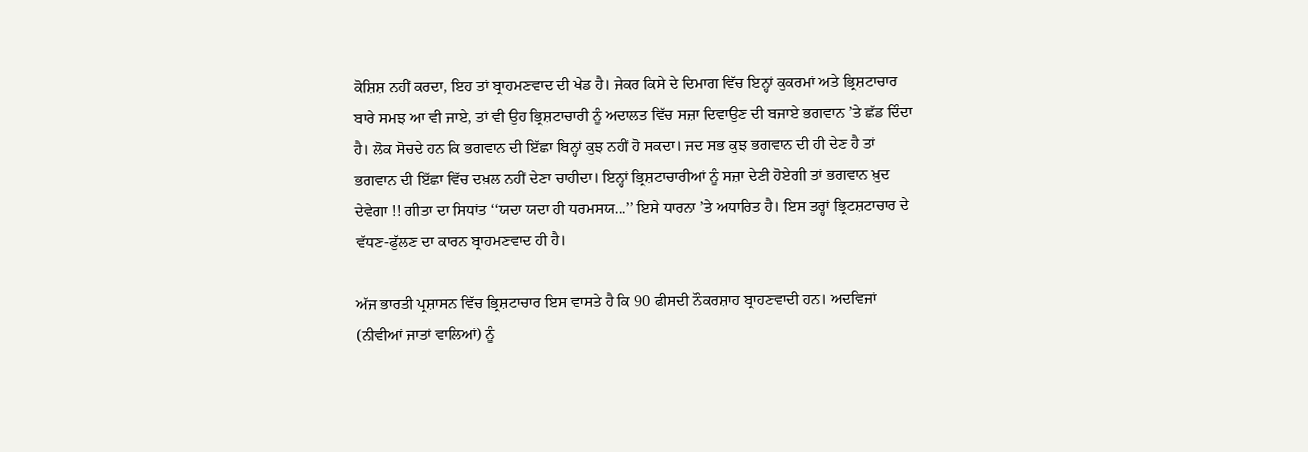ਕੋਸ਼ਿਸ਼ ਨਹੀਂ ਕਰਦਾ, ਇਹ ਤਾਂ ਬ੍ਰਾਹਮਣਵਾਦ ਦੀ ਖੇਡ ਹੈ। ਜੇਕਰ ਕਿਸੇ ਦੇ ਦਿਮਾਗ ਵਿੱਚ ਇਨ੍ਹਾਂ ਕੁਕਰਮਾਂ ਅਤੇ ਭ੍ਰਿਸ਼ਟਾਚਾਰ ਬਾਰੇ ਸਮਝ ਆ ਵੀ ਜਾਏ, ਤਾਂ ਵੀ ਉਹ ਭ੍ਰਿਸ਼ਟਾਚਾਰੀ ਨੂੰ ਅਦਾਲਤ ਵਿੱਚ ਸਜ਼ਾ ਦਿਵਾਉਣ ਦੀ ਬਜਾਏ ਭਗਵਾਨ ’ਤੇ ਛੱਡ ਦਿੰਦਾ ਹੈ। ਲੋਕ ਸੋਚਦੇ ਹਨ ਕਿ ਭਗਵਾਨ ਦੀ ਇੱਛਾ ਬਿਨ੍ਹਾਂ ਕੁਝ ਨਹੀਂ ਹੋ ਸਕਦਾ। ਜਦ ਸਭ ਕੁਝ ਭਗਵਾਨ ਦੀ ਹੀ ਦੇਣ ਹੈ ਤਾਂ ਭਗਵਾਨ ਦੀ ਇੱਛਾ ਵਿੱਚ ਦਖ਼ਲ ਨਹੀਂ ਦੇਣਾ ਚਾਹੀਦਾ। ਇਨ੍ਹਾਂ ਭ੍ਰਿਸ਼ਟਾਚਾਰੀਆਂ ਨੂੰ ਸਜ਼ਾ ਦੇਣੀ ਹੋਏਗੀ ਤਾਂ ਭਗਵਾਨ ਖ਼ੁਦ ਦੇਵੇਗਾ !! ਗੀਤਾ ਦਾ ਸਿਧਾਂਤ ‘‘ਯਦਾ ਯਦਾ ਹੀ ਧਰਮਸਯ...’’ ਇਸੇ ਧਾਰਨਾ ’ਤੇ ਅਧਾਰਿਤ ਹੈ। ਇਸ ਤਰ੍ਹਾਂ ਭ੍ਰਿਟਸ਼ਟਾਚਾਰ ਦੇ ਵੱਧਣ-ਫੁੱਲਣ ਦਾ ਕਾਰਨ ਬ੍ਰਾਹਮਣਵਾਦ ਹੀ ਹੈ।

ਅੱਜ ਭਾਰਤੀ ਪ੍ਰਸ਼ਾਸਨ ਵਿੱਚ ਭ੍ਰਿਸ਼ਟਾਚਾਰ ਇਸ ਵਾਸਤੇ ਹੈ ਕਿ 90 ਫੀਸਦੀ ਨੌਕਰਸ਼ਾਹ ਬ੍ਰਾਹਣਵਾਦੀ ਹਨ। ਅਦਵਿਜਾਂ (ਨੀਵੀਆਂ ਜਾਤਾਂ ਵਾਲਿਆਂ) ਨੂੰ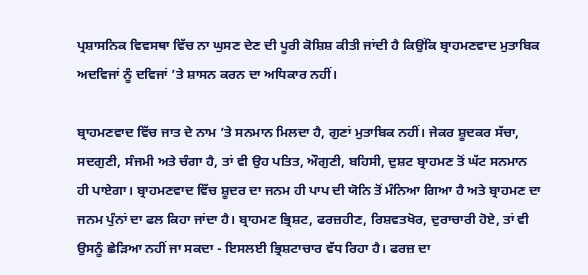ਪ੍ਰਸ਼ਾਸਨਿਕ ਵਿਵਸਥਾ ਵਿੱਚ ਨਾ ਘੁਸਣ ਦੇਣ ਦੀ ਪੂਰੀ ਕੋਸ਼ਿਸ਼ ਕੀਤੀ ਜਾਂਦੀ ਹੈ ਕਿਉਂਕਿ ਬ੍ਰਾਹਮਣਵਾਦ ਮੁਤਾਬਿਕ ਅਦਵਿਜਾਂ ਨੂੰ ਦਵਿਜਾਂ ’ਤੇ ਸ਼ਾਸਨ ਕਰਨ ਦਾ ਅਧਿਕਾਰ ਨਹੀਂ।

ਬ੍ਰਾਹਮਣਵਾਦ ਵਿੱਚ ਜਾਤ ਦੇ ਨਾਮ ’ਤੇ ਸਨਮਾਨ ਮਿਲਦਾ ਹੈ, ਗੁਣਾਂ ਮੁਤਾਬਿਕ ਨਹੀਂ। ਜੇਕਰ ਸ਼ੂਦਕਰ ਸੱਚਾ, ਸਦਗੁਣੀ, ਸੰਜਮੀ ਅਤੇ ਚੰਗਾ ਹੈ, ਤਾਂ ਵੀ ਉਹ ਪਤਿਤ, ਔਗੁਣੀ, ਬਹਿਸੀ, ਦੁਸ਼ਟ ਬ੍ਰਾਹਮਣ ਤੋਂ ਘੱਟ ਸਨਮਾਨ ਹੀ ਪਾਏਗਾ। ਬ੍ਰਾਹਮਣਵਾਦ ਵਿੱਚ ਸ਼ੂਦਰ ਦਾ ਜਨਮ ਹੀ ਪਾਪ ਦੀ ਯੋਨਿ ਤੋਂ ਮੰਨਿਆ ਗਿਆ ਹੈ ਅਤੇ ਬ੍ਰਾਹਮਣ ਦਾ ਜਨਮ ਪੁੰਨਾਂ ਦਾ ਫਲ ਕਿਹਾ ਜਾਂਦਾ ਹੈ। ਬ੍ਰਾਹਮਣ ਭ੍ਰਿਸ਼ਟ, ਫਰਜ਼ਹੀਣ, ਰਿਸ਼ਵਤਖੋਰ, ਦੁਰਾਚਾਰੀ ਹੋਏ, ਤਾਂ ਵੀ ਉਸਨੂੰ ਛੇੜਿਆ ਨਹੀਂ ਜਾ ਸਕਦਾ - ਇਸਲਈ ਭ੍ਰਿਸ਼ਟਾਚਾਰ ਵੱਧ ਰਿਹਾ ਹੈ। ਫਰਜ਼ ਦਾ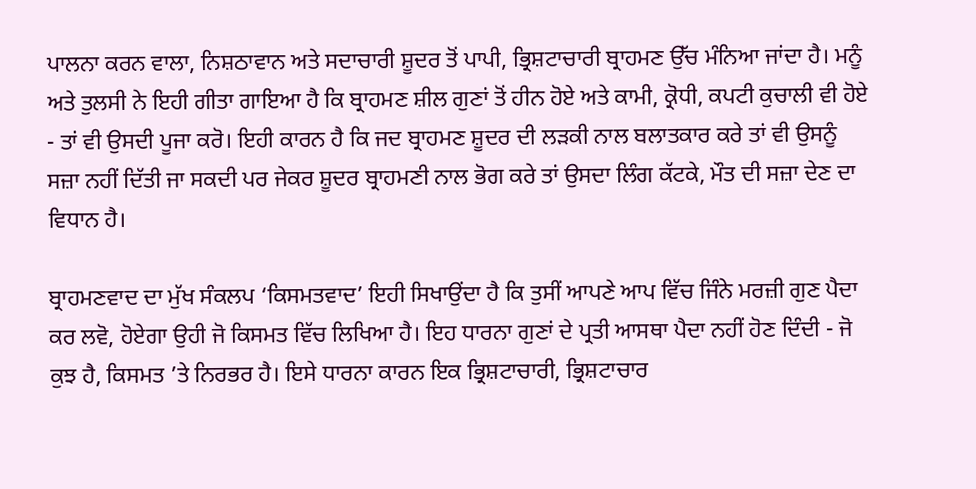ਪਾਲਨਾ ਕਰਨ ਵਾਲਾ, ਨਿਸ਼ਠਾਵਾਨ ਅਤੇ ਸਦਾਚਾਰੀ ਸ਼ੂਦਰ ਤੋਂ ਪਾਪੀ, ਭ੍ਰਿਸ਼ਟਾਚਾਰੀ ਬ੍ਰਾਹਮਣ ਉੱਚ ਮੰਨਿਆ ਜਾਂਦਾ ਹੈ। ਮਨੂੰ ਅਤੇ ਤੁਲਸੀ ਨੇ ਇਹੀ ਗੀਤਾ ਗਾਇਆ ਹੈ ਕਿ ਬ੍ਰਾਹਮਣ ਸ਼ੀਲ ਗੁਣਾਂ ਤੋਂ ਹੀਨ ਹੋਏ ਅਤੇ ਕਾਮੀ, ਕ੍ਰੋਧੀ, ਕਪਟੀ ਕੁਚਾਲੀ ਵੀ ਹੋਏ - ਤਾਂ ਵੀ ਉਸਦੀ ਪੂਜਾ ਕਰੋ। ਇਹੀ ਕਾਰਨ ਹੈ ਕਿ ਜਦ ਬ੍ਰਾਹਮਣ ਸ਼ੂਦਰ ਦੀ ਲੜਕੀ ਨਾਲ ਬਲਾਤਕਾਰ ਕਰੇ ਤਾਂ ਵੀ ਉਸਨੂੰ ਸਜ਼ਾ ਨਹੀਂ ਦਿੱਤੀ ਜਾ ਸਕਦੀ ਪਰ ਜੇਕਰ ਸ਼ੂਦਰ ਬ੍ਰਾਹਮਣੀ ਨਾਲ ਭੋਗ ਕਰੇ ਤਾਂ ਉਸਦਾ ਲਿੰਗ ਕੱਟਕੇ, ਮੌਤ ਦੀ ਸਜ਼ਾ ਦੇਣ ਦਾ ਵਿਧਾਨ ਹੈ।

ਬ੍ਰਾਹਮਣਵਾਦ ਦਾ ਮੁੱਖ ਸੰਕਲਪ ‘ਕਿਸਮਤਵਾਦ’ ਇਹੀ ਸਿਖਾਉਂਦਾ ਹੈ ਕਿ ਤੁਸੀਂ ਆਪਣੇ ਆਪ ਵਿੱਚ ਜਿੰਨੇ ਮਰਜ਼ੀ ਗੁਣ ਪੈਦਾ ਕਰ ਲਵੋ, ਹੋਏਗਾ ਉਹੀ ਜੋ ਕਿਸਮਤ ਵਿੱਚ ਲਿਖਿਆ ਹੈ। ਇਹ ਧਾਰਨਾ ਗੁਣਾਂ ਦੇ ਪ੍ਰਤੀ ਆਸਥਾ ਪੈਦਾ ਨਹੀਂ ਹੋਣ ਦਿੰਦੀ - ਜੋ ਕੁਝ ਹੈ, ਕਿਸਮਤ ’ਤੇ ਨਿਰਭਰ ਹੈ। ਇਸੇ ਧਾਰਨਾ ਕਾਰਨ ਇਕ ਭ੍ਰਿਸ਼ਟਾਚਾਰੀ, ਭ੍ਰਿਸ਼ਟਾਚਾਰ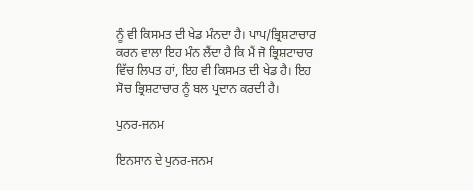ਨੂੰ ਵੀ ਕਿਸਮਤ ਦੀ ਖੇਡ ਮੰਨਦਾ ਹੈ। ਪਾਪ/ਭ੍ਰਿਸ਼ਟਾਚਾਰ ਕਰਨ ਵਾਲਾ ਇਹ ਮੰਨ ਲੈਂਦਾ ਹੈ ਕਿ ਮੈਂ ਜੋ ਭ੍ਰਿਸ਼ਟਾਚਾਰ ਵਿੱਚ ਲਿਪਤ ਹਾਂ, ਇਹ ਵੀ ਕਿਸਮਤ ਦੀ ਖੇਡ ਹੈ। ਇਹ ਸੋਚ ਭ੍ਰਿਸ਼ਟਾਚਾਰ ਨੂੰ ਬਲ ਪ੍ਰਦਾਨ ਕਰਦੀ ਹੈ।

ਪੁਨਰ-ਜਨਮ

ਇਨਸਾਨ ਦੇ ਪੁਨਰ-ਜਨਮ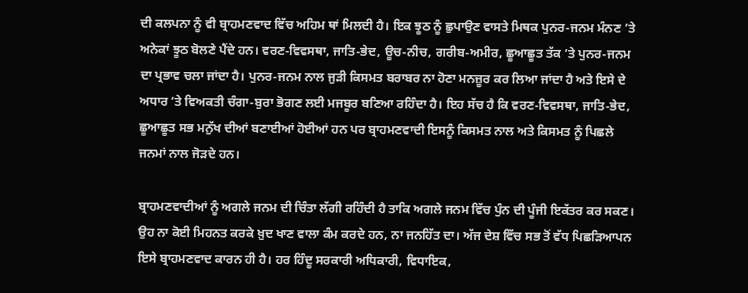ਦੀ ਕਲਪਨਾ ਨੂੰ ਵੀ ਬ੍ਰਾਹਮਣਵਾਦ ਵਿੱਚ ਅਹਿਮ ਥਾਂ ਮਿਲਦੀ ਹੈ। ਇਕ ਝੂਠ ਨੂੰ ਛੁਪਾਉਣ ਵਾਸਤੇ ਮਿਥਕ ਪੁਨਰ-ਜਨਮ ਮੰਨਣ ’ਤੇ ਅਨੇਕਾਂ ਝੂਠ ਬੋਲਣੇ ਪੈਂਦੇ ਹਨ। ਵਰਣ-ਵਿਵਸਥਾ, ਜਾਤਿ-ਭੇਦ, ਊਚ-ਨੀਚ, ਗਰੀਬ-ਅਮੀਰ, ਛੂਆਛੂਤ ਤੱਕ ’ਤੇ ਪੁਨਰ-ਜਨਮ ਦਾ ਪ੍ਰਭਾਵ ਚਲਾ ਜਾਂਦਾ ਹੈ। ਪੁਨਰ-ਜਨਮ ਨਾਲ ਜੁੜੀ ਕਿਸਮਤ ਬਰਾਬਰ ਨਾ ਹੋਣਾ ਮਨਜ਼ੂਰ ਕਰ ਲਿਆ ਜਾਂਦਾ ਹੈ ਅਤੇ ਇਸੇ ਦੇ ਅਧਾਰ ’ਤੇ ਵਿਅਕਤੀ ਚੰਗਾ-ਬੁਰਾ ਭੋਗਣ ਲਈ ਮਜਬੂਰ ਬਣਿਆ ਰਹਿੰਦਾ ਹੈ। ਇਹ ਸੱਚ ਹੈ ਕਿ ਵਰਣ-ਵਿਵਸਥਾ, ਜਾਤਿ-ਭੇਦ, ਛੂਆਛੂਤ ਸਭ ਮਨੁੱਖ ਦੀਆਂ ਬਣਾਈਆਂ ਹੋਈਆਂ ਹਨ ਪਰ ਬ੍ਰਾਹਮਣਵਾਦੀ ਇਸਨੂੰ ਕਿਸਮਤ ਨਾਲ ਅਤੇ ਕਿਸਮਤ ਨੂੰ ਪਿਛਲੇ ਜਨਮਾਂ ਨਾਲ ਜੋੜਦੇ ਹਨ।

ਬ੍ਰਾਹਮਣਵਾਦੀਆਂ ਨੂੰ ਅਗਲੇ ਜਨਮ ਦੀ ਚਿੰਤਾ ਲੱਗੀ ਰਹਿੰਦੀ ਹੈ ਤਾਕਿ ਅਗਲੇ ਜਨਮ ਵਿੱਚ ਪੁੰਨ ਦੀ ਪੂੰਜੀ ਇਕੱਤਰ ਕਰ ਸਕਣ। ਉਹ ਨਾ ਕੋਈ ਮਿਹਨਤ ਕਰਕੇ ਖ਼ੁਦ ਖਾਣ ਵਾਲਾ ਕੰਮ ਕਰਦੇ ਹਨ, ਨਾ ਜਨਹਿੱਤ ਦਾ। ਅੱਜ ਦੇਸ਼ ਵਿੱਚ ਸਭ ਤੋਂ ਵੱਧ ਪਿਛੜਿਆਪਨ ਇਸੇ ਬ੍ਰਾਹਮਣਵਾਦ ਕਾਰਨ ਹੀ ਹੈ। ਹਰ ਹਿੰਦੂ ਸਰਕਾਰੀ ਅਧਿਕਾਰੀ, ਵਿਧਾਇਕ,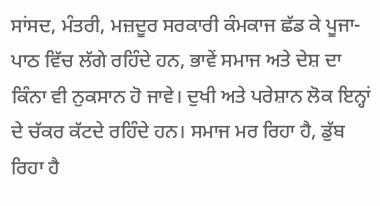ਸਾਂਸਦ, ਮੰਤਰੀ, ਮਜ਼ਦੂਰ ਸਰਕਾਰੀ ਕੰਮਕਾਜ ਛੱਡ ਕੇ ਪੂਜਾ-ਪਾਠ ਵਿੱਚ ਲੱਗੇ ਰਹਿੰਦੇ ਹਨ, ਭਾਵੇਂ ਸਮਾਜ ਅਤੇ ਦੇਸ਼ ਦਾ ਕਿੰਨਾ ਵੀ ਨੁਕਸਾਨ ਹੋ ਜਾਵੇ। ਦੁਖੀ ਅਤੇ ਪਰੇਸ਼ਾਨ ਲੋਕ ਇਨ੍ਹਾਂ ਦੇ ਚੱਕਰ ਕੱਟਦੇ ਰਹਿੰਦੇ ਹਨ। ਸਮਾਜ ਮਰ ਰਿਹਾ ਹੈ, ਡੁੱਬ ਰਿਹਾ ਹੈ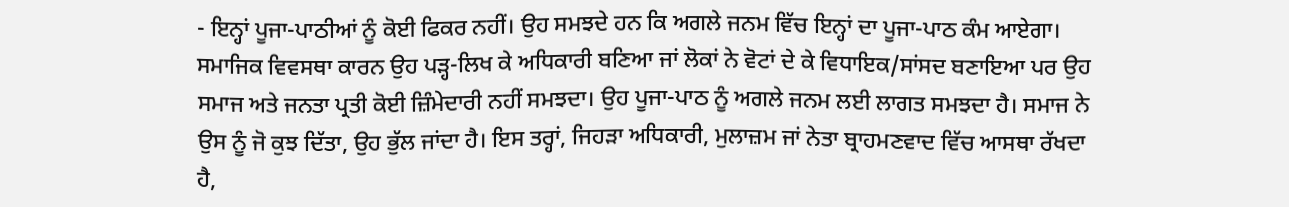- ਇਨ੍ਹਾਂ ਪੂਜਾ-ਪਾਠੀਆਂ ਨੂੰ ਕੋਈ ਫਿਕਰ ਨਹੀਂ। ਉਹ ਸਮਝਦੇ ਹਨ ਕਿ ਅਗਲੇ ਜਨਮ ਵਿੱਚ ਇਨ੍ਹਾਂ ਦਾ ਪੂਜਾ-ਪਾਠ ਕੰਮ ਆਏਗਾ। ਸਮਾਜਿਕ ਵਿਵਸਥਾ ਕਾਰਨ ਉਹ ਪੜ੍ਹ-ਲਿਖ ਕੇ ਅਧਿਕਾਰੀ ਬਣਿਆ ਜਾਂ ਲੋਕਾਂ ਨੇ ਵੋਟਾਂ ਦੇ ਕੇ ਵਿਧਾਇਕ/ਸਾਂਸਦ ਬਣਾਇਆ ਪਰ ਉਹ ਸਮਾਜ ਅਤੇ ਜਨਤਾ ਪ੍ਰਤੀ ਕੋਈ ਜ਼ਿੰਮੇਦਾਰੀ ਨਹੀਂ ਸਮਝਦਾ। ਉਹ ਪੂਜਾ-ਪਾਠ ਨੂੰ ਅਗਲੇ ਜਨਮ ਲਈ ਲਾਗਤ ਸਮਝਦਾ ਹੈ। ਸਮਾਜ ਨੇ ਉਸ ਨੂੰ ਜੋ ਕੁਝ ਦਿੱਤਾ, ਉਹ ਭੁੱਲ ਜਾਂਦਾ ਹੈ। ਇਸ ਤਰ੍ਹਾਂ, ਜਿਹੜਾ ਅਧਿਕਾਰੀ, ਮੁਲਾਜ਼ਮ ਜਾਂ ਨੇਤਾ ਬ੍ਰਾਹਮਣਵਾਦ ਵਿੱਚ ਆਸਥਾ ਰੱਖਦਾ ਹੈ,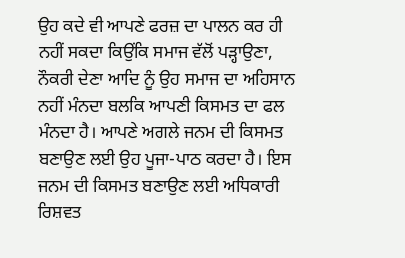ਉਹ ਕਦੇ ਵੀ ਆਪਣੇ ਫਰਜ਼ ਦਾ ਪਾਲਨ ਕਰ ਹੀ ਨਹੀਂ ਸਕਦਾ ਕਿਉਂਕਿ ਸਮਾਜ ਵੱਲੋਂ ਪੜ੍ਹਾਉਣਾ, ਨੌਕਰੀ ਦੇਣਾ ਆਦਿ ਨੂੰ ਉਹ ਸਮਾਜ ਦਾ ਅਹਿਸਾਨ ਨਹੀਂ ਮੰਨਦਾ ਬਲਕਿ ਆਪਣੀ ਕਿਸਮਤ ਦਾ ਫਲ ਮੰਨਦਾ ਹੈ। ਆਪਣੇ ਅਗਲੇ ਜਨਮ ਦੀ ਕਿਸਮਤ ਬਣਾਉਣ ਲਈ ਉਹ ਪੂਜਾ-ਪਾਠ ਕਰਦਾ ਹੈ। ਇਸ ਜਨਮ ਦੀ ਕਿਸਮਤ ਬਣਾਉਣ ਲਈ ਅਧਿਕਾਰੀ ਰਿਸ਼ਵਤ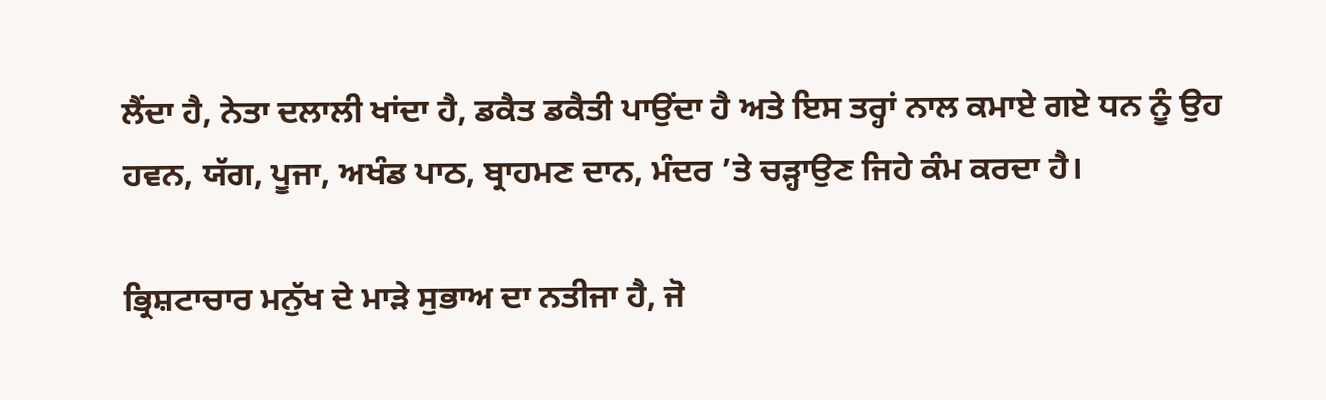ਲੈਂਦਾ ਹੈ, ਨੇਤਾ ਦਲਾਲੀ ਖਾਂਦਾ ਹੈ, ਡਕੈਤ ਡਕੈਤੀ ਪਾਉਂਦਾ ਹੈ ਅਤੇ ਇਸ ਤਰ੍ਹਾਂ ਨਾਲ ਕਮਾਏ ਗਏ ਧਨ ਨੂੰ ਉਹ ਹਵਨ, ਯੱਗ, ਪੂਜਾ, ਅਖੰਡ ਪਾਠ, ਬ੍ਰਾਹਮਣ ਦਾਨ, ਮੰਦਰ ’ਤੇ ਚੜ੍ਹਾਉਣ ਜਿਹੇ ਕੰਮ ਕਰਦਾ ਹੈ।

ਭ੍ਰਿਸ਼ਟਾਚਾਰ ਮਨੁੱਖ ਦੇ ਮਾੜੇ ਸੁਭਾਅ ਦਾ ਨਤੀਜਾ ਹੈ, ਜੋ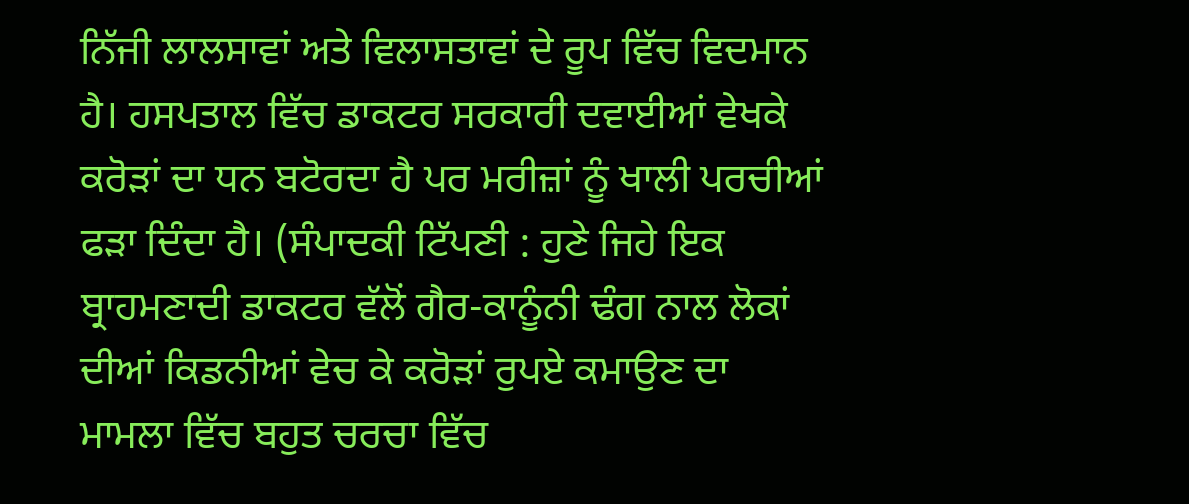ਨਿੱਜੀ ਲਾਲਸਾਵਾਂ ਅਤੇ ਵਿਲਾਸਤਾਵਾਂ ਦੇ ਰੂਪ ਵਿੱਚ ਵਿਦਮਾਨ ਹੈ। ਹਸਪਤਾਲ ਵਿੱਚ ਡਾਕਟਰ ਸਰਕਾਰੀ ਦਵਾਈਆਂ ਵੇਖਕੇ ਕਰੋੜਾਂ ਦਾ ਧਨ ਬਟੋਰਦਾ ਹੈ ਪਰ ਮਰੀਜ਼ਾਂ ਨੂੰ ਖਾਲੀ ਪਰਚੀਆਂ ਫੜਾ ਦਿੰਦਾ ਹੈ। (ਸੰਪਾਦਕੀ ਟਿੱਪਣੀ : ਹੁਣੇ ਜਿਹੇ ਇਕ ਬ੍ਰਾਹਮਣਾਦੀ ਡਾਕਟਰ ਵੱਲੋਂ ਗੈਰ-ਕਾਨੂੰਨੀ ਢੰਗ ਨਾਲ ਲੋਕਾਂ ਦੀਆਂ ਕਿਡਨੀਆਂ ਵੇਚ ਕੇ ਕਰੋੜਾਂ ਰੁਪਏ ਕਮਾਉਣ ਦਾ ਮਾਮਲਾ ਵਿੱਚ ਬਹੁਤ ਚਰਚਾ ਵਿੱਚ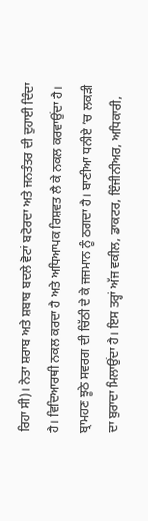ਰਿਹਾ ਸੀ)। ਨੇਤਾ ਸ਼ਰਾਬ ਅਤੇ ਸ਼ਬਾਬ ਬਦਲੇ ਵੋਟਾਂ ਬਟੋਰਦਾ ਅਤੇ ਜਨਤੰਤਰ ਦੀ ਦੁਹਾਈ ਦਿੰਦਾ ਹੈ। ਵਿਦਿਆਰਥੀ ਨਕਲ ਕਰਦਾ ਹੈ ਅਤੇ ਅਧਿਆਪਕ ਰਿਸ਼ਵਤ ਲੈ ਕੇ ਨਕਲ ਕਰਵਾਉਂਦਾ ਹੈ। ਬ੍ਰਾਮਹਣ ਝੂਠੇ ਸਵਰਗ ਦੀ ਚਿੱਠੀ ਦੇ ਕੇ ਜਜਮਾਨ ਨੂੰ ਠਗਦਾ ਹੈ। ਬਾਣੀਆ ਧਨੀਏ ’ਚ ਲਕੜੀ ਦਾ ਬੁਰਾਦਾ ਮਿਲਾਉਂਦਾ ਹੈ। ਇਸ ਤਰ੍ਹਾਂ ਅੱਜ ਵਕੀਲ, ਡਾਕਟਰ, ਇੰਜੀਨੀਅਰ, ਅਧਿਕਾਰੀ,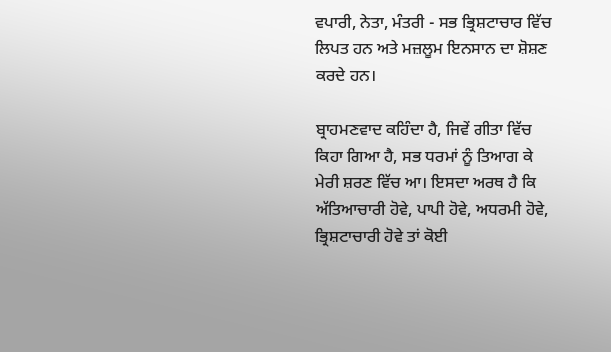ਵਪਾਰੀ, ਨੇਤਾ, ਮੰਤਰੀ - ਸਭ ਭ੍ਰਿਸ਼ਟਾਚਾਰ ਵਿੱਚ ਲਿਪਤ ਹਨ ਅਤੇ ਮਜ਼ਲੂਮ ਇਨਸਾਨ ਦਾ ਸ਼ੋਸ਼ਣ ਕਰਦੇ ਹਨ।

ਬ੍ਰਾਹਮਣਵਾਦ ਕਹਿੰਦਾ ਹੈ, ਜਿਵੇਂ ਗੀਤਾ ਵਿੱਚ ਕਿਹਾ ਗਿਆ ਹੈ, ਸਭ ਧਰਮਾਂ ਨੂੰ ਤਿਆਗ ਕੇ ਮੇਰੀ ਸ਼ਰਣ ਵਿੱਚ ਆ। ਇਸਦਾ ਅਰਥ ਹੈ ਕਿ ਅੱਤਿਆਚਾਰੀ ਹੋਵੇ, ਪਾਪੀ ਹੋਵੇ, ਅਧਰਮੀ ਹੋਵੇ, ਭ੍ਰਿਸ਼ਟਾਚਾਰੀ ਹੋਵੇ ਤਾਂ ਕੋਈ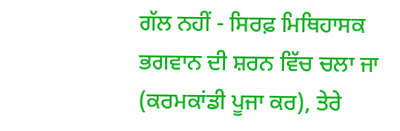ਗੱਲ ਨਹੀਂ - ਸਿਰਫ਼ ਮਿਥਿਹਾਸਕ ਭਗਵਾਨ ਦੀ ਸ਼ਰਨ ਵਿੱਚ ਚਲਾ ਜਾ (ਕਰਮਕਾਂਡੀ ਪੂਜਾ ਕਰ), ਤੇਰੇ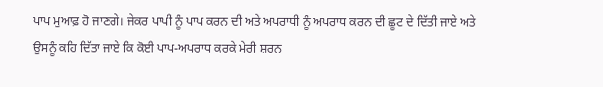ਪਾਪ ਮੁਆਫ਼ ਹੋ ਜਾਣਗੇ। ਜੇਕਰ ਪਾਪੀ ਨੂੰ ਪਾਪ ਕਰਨ ਦੀ ਅਤੇ ਅਪਰਾਧੀ ਨੂੰ ਅਪਰਾਧ ਕਰਨ ਦੀ ਛੂਟ ਦੇ ਦਿੱਤੀ ਜਾਏ ਅਤੇ ਉਸਨੂੰ ਕਹਿ ਦਿੱਤਾ ਜਾਏ ਕਿ ਕੋਈ ਪਾਪ-ਅਪਰਾਧ ਕਰਕੇ ਮੇਰੀ ਸ਼ਰਨ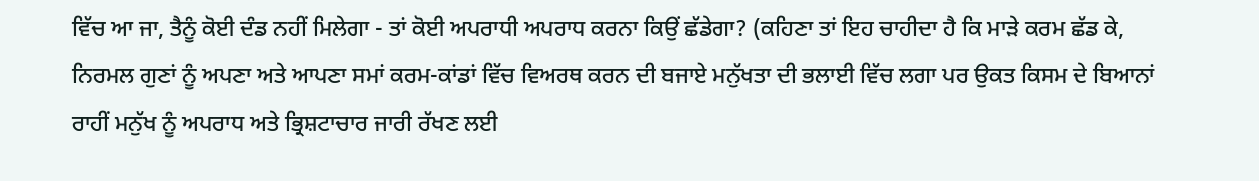ਵਿੱਚ ਆ ਜਾ, ਤੈਨੂੰ ਕੋਈ ਦੰਡ ਨਹੀਂ ਮਿਲੇਗਾ - ਤਾਂ ਕੋਈ ਅਪਰਾਧੀ ਅਪਰਾਧ ਕਰਨਾ ਕਿਉਂ ਛੱਡੇਗਾ? (ਕਹਿਣਾ ਤਾਂ ਇਹ ਚਾਹੀਦਾ ਹੈ ਕਿ ਮਾੜੇ ਕਰਮ ਛੱਡ ਕੇ, ਨਿਰਮਲ ਗੁਣਾਂ ਨੂੰ ਅਪਣਾ ਅਤੇ ਆਪਣਾ ਸਮਾਂ ਕਰਮ-ਕਾਂਡਾਂ ਵਿੱਚ ਵਿਅਰਥ ਕਰਨ ਦੀ ਬਜਾਏ ਮਨੁੱਖਤਾ ਦੀ ਭਲਾਈ ਵਿੱਚ ਲਗਾ ਪਰ ਉਕਤ ਕਿਸਮ ਦੇ ਬਿਆਨਾਂ ਰਾਹੀਂ ਮਨੁੱਖ ਨੂੰ ਅਪਰਾਧ ਅਤੇ ਭ੍ਰਿਸ਼ਟਾਚਾਰ ਜਾਰੀ ਰੱਖਣ ਲਈ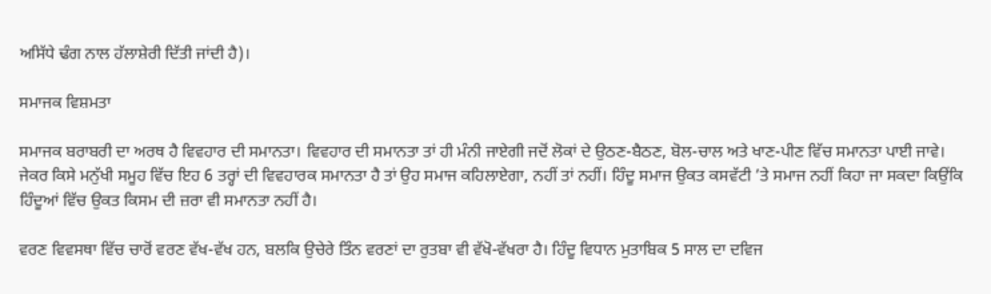ਅਸਿੱਧੇ ਢੰਗ ਨਾਲ ਹੱਲਾਸ਼ੇਰੀ ਦਿੱਤੀ ਜਾਂਦੀ ਹੈ)।

ਸਮਾਜਕ ਵਿਸ਼ਮਤਾ

ਸਮਾਜਕ ਬਰਾਬਰੀ ਦਾ ਅਰਥ ਹੈ ਵਿਵਹਾਰ ਦੀ ਸਮਾਨਤਾ। ਵਿਵਹਾਰ ਦੀ ਸਮਾਨਤਾ ਤਾਂ ਹੀ ਮੰਨੀ ਜਾਏਗੀ ਜਦੋਂ ਲੋਕਾਂ ਦੇ ਉਠਣ-ਬੈਠਣ, ਬੋਲ-ਚਾਲ ਅਤੇ ਖਾਣ-ਪੀਣ ਵਿੱਚ ਸਮਾਨਤਾ ਪਾਈ ਜਾਵੇ। ਜੇਕਰ ਕਿਸੇ ਮਨੁੱਖੀ ਸਮੂਹ ਵਿੱਚ ਇਹ 6 ਤਰ੍ਹਾਂ ਦੀ ਵਿਵਹਾਰਕ ਸਮਾਨਤਾ ਹੈ ਤਾਂ ਉਹ ਸਮਾਜ ਕਹਿਲਾਏਗਾ, ਨਹੀਂ ਤਾਂ ਨਹੀਂ। ਹਿੰਦੂ ਸਮਾਜ ਉਕਤ ਕਸਵੱਟੀ ’ਤੇ ਸਮਾਜ ਨਹੀਂ ਕਿਹਾ ਜਾ ਸਕਦਾ ਕਿਉਂਕਿ ਹਿੰਦੂਆਂ ਵਿੱਚ ਉਕਤ ਕਿਸਮ ਦੀ ਜ਼ਰਾ ਵੀ ਸਮਾਨਤਾ ਨਹੀਂ ਹੈ।

ਵਰਣ ਵਿਵਸਥਾ ਵਿੱਚ ਚਾਰੋਂ ਵਰਣ ਵੱਖ-ਵੱਖ ਹਨ, ਬਲਕਿ ਉਚੇਰੇ ਤਿੰਨ ਵਰਣਾਂ ਦਾ ਰੁਤਬਾ ਵੀ ਵੱਖੋ-ਵੱਖਰਾ ਹੈ। ਹਿੰਦੂ ਵਿਧਾਨ ਮੁਤਾਬਿਕ 5 ਸਾਲ ਦਾ ਦਵਿਜ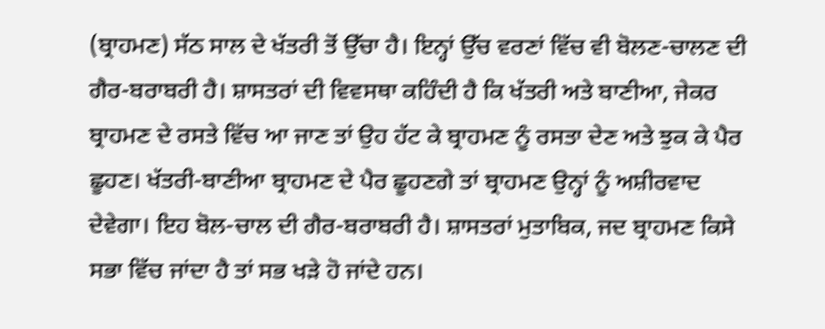(ਬ੍ਰਾਹਮਣ) ਸੱਠ ਸਾਲ ਦੇ ਖੱਤਰੀ ਤੋਂ ਉੱਚਾ ਹੈ। ਇਨ੍ਹਾਂ ਉੱਚ ਵਰਣਾਂ ਵਿੱਚ ਵੀ ਬੋਲਣ-ਚਾਲਣ ਦੀ ਗੈਰ-ਬਰਾਬਰੀ ਹੈ। ਸ਼ਾਸਤਰਾਂ ਦੀ ਵਿਵਸਥਾ ਕਹਿੰਦੀ ਹੈ ਕਿ ਖੱਤਰੀ ਅਤੇ ਬਾਣੀਆ, ਜੇਕਰ ਬ੍ਰਾਹਮਣ ਦੇ ਰਸਤੇ ਵਿੱਚ ਆ ਜਾਣ ਤਾਂ ਉਹ ਹੱਟ ਕੇ ਬ੍ਰਾਹਮਣ ਨੂੰ ਰਸਤਾ ਦੇਣ ਅਤੇ ਝੁਕ ਕੇ ਪੈਰ ਛੂਹਣ। ਖੱਤਰੀ-ਬਾਣੀਆ ਬ੍ਰਾਹਮਣ ਦੇ ਪੈਰ ਛੂਹਣਗੇ ਤਾਂ ਬ੍ਰਾਹਮਣ ਉਨ੍ਹਾਂ ਨੂੰ ਅਸ਼ੀਰਵਾਦ ਦੇਵੇਗਾ। ਇਹ ਬੋਲ-ਚਾਲ ਦੀ ਗੈਰ-ਬਰਾਬਰੀ ਹੈ। ਸ਼ਾਸਤਰਾਂ ਮੁਤਾਬਿਕ, ਜਦ ਬ੍ਰਾਹਮਣ ਕਿਸੇ ਸਭਾ ਵਿੱਚ ਜਾਂਦਾ ਹੈ ਤਾਂ ਸਭ ਖੜੇ ਹੋ ਜਾਂਦੇ ਹਨ।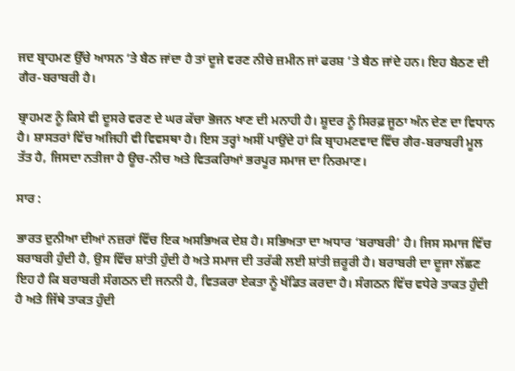ਜਦ ਬ੍ਰਾਹਮਣ ਉੱਚੇ ਆਸਨ ’ਤੇ ਬੈਠ ਜਾਂਦਾ ਹੈ ਤਾਂ ਦੂਜੇ ਵਰਣ ਨੀਚੇ ਜ਼ਮੀਨ ਜਾਂ ਫਰਸ਼ ’ਤੇ ਬੈਠ ਜਾਂਦੇ ਹਨ। ਇਹ ਬੈਠਣ ਦੀ ਗੈਰ-ਬਰਾਬਰੀ ਹੈ।

ਬ੍ਰਾਹਮਣ ਨੂੰ ਕਿਸੇ ਵੀ ਦੂਸਰੇ ਵਰਣ ਦੇ ਘਰ ਕੱਚਾ ਭੋਜਨ ਖਾਣ ਦੀ ਮਨਾਹੀ ਹੈ। ਸ਼ੂਦਰ ਨੂੰ ਸਿਰਫ਼ ਜੂਠਾ ਅੰਨ ਦੇਣ ਦਾ ਵਿਧਾਨ ਹੈ। ਸ਼ਾਸਤਰਾਂ ਵਿੱਚ ਅਜਿਹੀ ਵੀ ਵਿਵਸਥਾ ਹੈ। ਇਸ ਤਰ੍ਹਾਂ ਅਸੀਂ ਪਾਉਂਦੇ ਹਾਂ ਕਿ ਬ੍ਰਾਹਮਣਵਾਦ ਵਿੱਚ ਗੈਰ-ਬਰਾਬਰੀ ਮੂਲ ਤੱਤ ਹੈ, ਜਿਸਦਾ ਨਤੀਜਾ ਹੈ ਊਚ-ਨੀਚ ਅਤੇ ਵਿਤਕਰਿਆਂ ਭਰਪੂਰ ਸਮਾਜ ਦਾ ਨਿਰਮਾਣ।

ਸਾਰ :

ਭਾਰਤ ਦੁਨੀਆ ਦੀਆਂ ਨਜ਼ਰਾਂ ਵਿੱਚ ਇਕ ਅਸਭਿਅਕ ਦੇਸ਼ ਹੈ। ਸਭਿਅਤਾ ਦਾ ਅਧਾਰ ‘ਬਰਾਬਰੀ’ ਹੈ। ਜਿਸ ਸਮਾਜ ਵਿੱਚ ਬਰਾਬਰੀ ਹੁੰਦੀ ਹੈ, ਉਸ ਵਿੱਚ ਸ਼ਾਂਤੀ ਹੁੰਦੀ ਹੈ ਅਤੇ ਸਮਾਜ ਦੀ ਤਰੱਕੀ ਲਈ ਸ਼ਾਂਤੀ ਜ਼ਰੂਰੀ ਹੈ। ਬਰਾਬਰੀ ਦਾ ਦੂਜਾ ਲੱਛਣ ਇਹ ਹੈ ਕਿ ਬਰਾਬਰੀ ਸੰਗਠਨ ਦੀ ਜਨਨੀ ਹੈ, ਵਿਤਕਰਾ ਏਕਤਾ ਨੂੰ ਖੰਡਿਤ ਕਰਦਾ ਹੈ। ਸੰਗਠਨ ਵਿੱਚ ਵਧੇਰੇ ਤਾਕਤ ਹੁੰਦੀ ਹੈ ਅਤੇ ਜਿੱਥੇ ਤਾਕਤ ਹੁੰਦੀ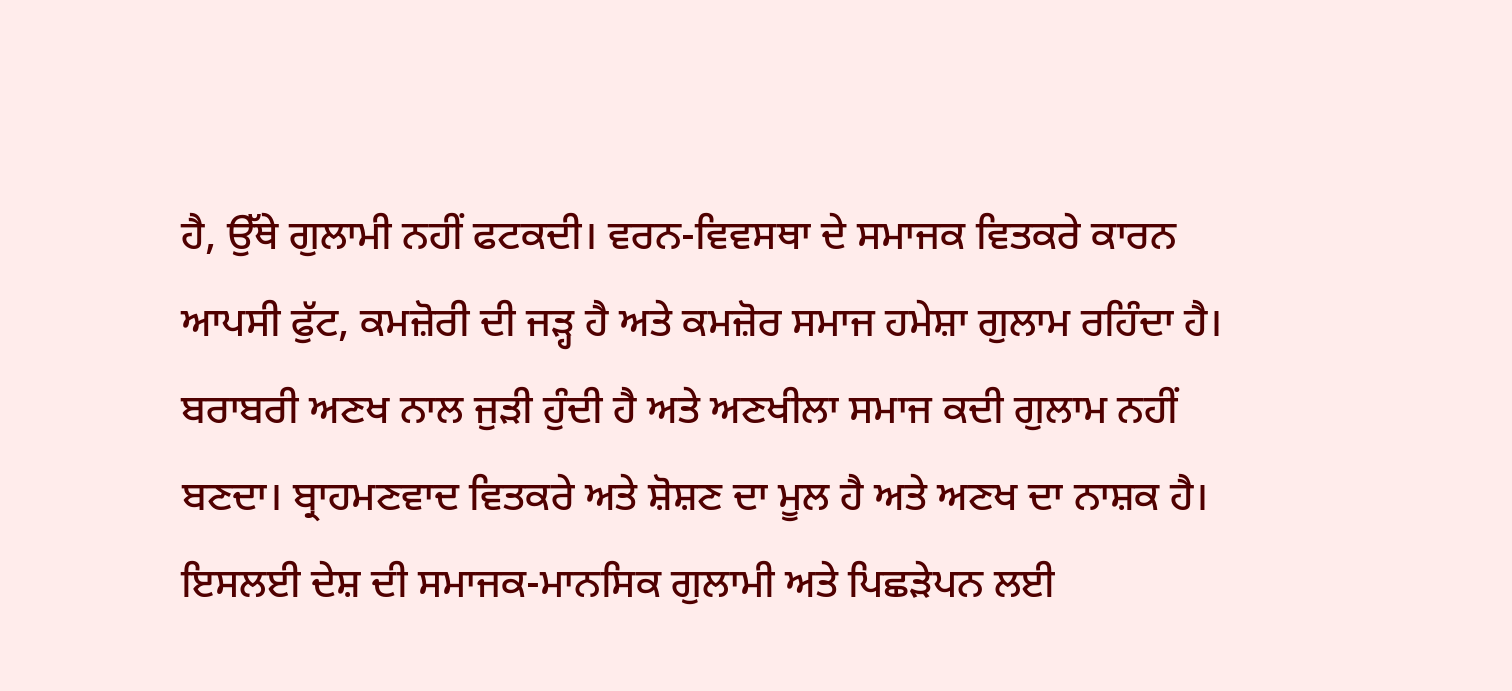ਹੈ, ਉੱਥੇ ਗੁਲਾਮੀ ਨਹੀਂ ਫਟਕਦੀ। ਵਰਨ-ਵਿਵਸਥਾ ਦੇ ਸਮਾਜਕ ਵਿਤਕਰੇ ਕਾਰਨ ਆਪਸੀ ਫੁੱਟ, ਕਮਜ਼ੋਰੀ ਦੀ ਜੜ੍ਹ ਹੈ ਅਤੇ ਕਮਜ਼ੋਰ ਸਮਾਜ ਹਮੇਸ਼ਾ ਗੁਲਾਮ ਰਹਿੰਦਾ ਹੈ। ਬਰਾਬਰੀ ਅਣਖ ਨਾਲ ਜੁੜੀ ਹੁੰਦੀ ਹੈ ਅਤੇ ਅਣਖੀਲਾ ਸਮਾਜ ਕਦੀ ਗੁਲਾਮ ਨਹੀਂ ਬਣਦਾ। ਬ੍ਰਾਹਮਣਵਾਦ ਵਿਤਕਰੇ ਅਤੇ ਸ਼ੋਸ਼ਣ ਦਾ ਮੂਲ ਹੈ ਅਤੇ ਅਣਖ ਦਾ ਨਾਸ਼ਕ ਹੈ। ਇਸਲਈ ਦੇਸ਼ ਦੀ ਸਮਾਜਕ-ਮਾਨਸਿਕ ਗੁਲਾਮੀ ਅਤੇ ਪਿਛੜੇਪਨ ਲਈ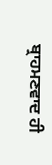ਬ੍ਰਾਹਮਣਵਾਦ ਹੀ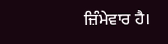ਜ਼ਿੰਮੇਵਾਰ ਹੈ।